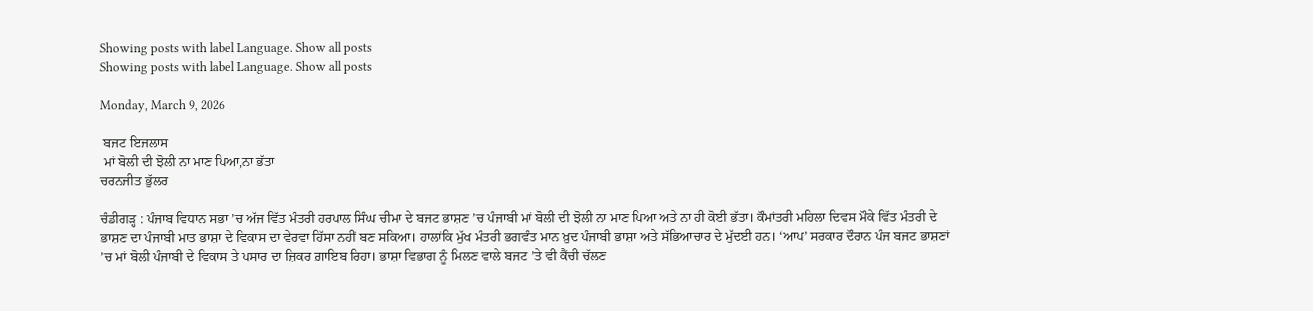Showing posts with label Language. Show all posts
Showing posts with label Language. Show all posts

Monday, March 9, 2026

 ਬਜਟ ਇਜਲਾਸ
 ਮਾਂ ਬੋਲੀ ਦੀ ਝੋਲੀ ਨਾ ਮਾਣ ਪਿਆ,ਨਾ ਭੱਤਾ
ਚਰਨਜੀਤ ਭੁੱਲਰ

ਚੰਡੀਗੜ੍ਹ : ਪੰਜਾਬ ਵਿਧਾਨ ਸਭਾ ’ਚ ਅੱਜ ਵਿੱਤ ਮੰਤਰੀ ਹਰਪਾਲ ਸਿੰਘ ਚੀਮਾ ਦੇ ਬਜਟ ਭਾਸ਼ਣ ’ਚ ਪੰਜਾਬੀ ਮਾਂ ਬੋਲੀ ਦੀ ਝੋਲੀ ਨਾ ਮਾਣ ਪਿਆ ਅਤੇ ਨਾ ਹੀ ਕੋਈ ਭੱਤਾ। ਕੌਮਾਂਤਰੀ ਮਹਿਲਾ ਦਿਵਸ ਮੌਕੇ ਵਿੱਤ ਮੰਤਰੀ ਦੇ ਭਾਸ਼ਣ ਦਾ ਪੰਜਾਬੀ ਮਾਤ ਭਾਸ਼ਾ ਦੇ ਵਿਕਾਸ ਦਾ ਵੇਰਵਾ ਹਿੱਸਾ ਨਹੀਂ ਬਣ ਸਕਿਆ। ਹਾਲਾਂਕਿ ਮੁੱਖ ਮੰਤਰੀ ਭਗਵੰਤ ਮਾਨ ਖ਼ੁਦ ਪੰਜਾਬੀ ਭਾਸ਼ਾ ਅਤੇ ਸੱਭਿਆਚਾਰ ਦੇ ਮੁੱਦਈ ਹਨ। ‘ਆਪ’ ਸਰਕਾਰ ਦੌਰਾਨ ਪੰਜ ਬਜਟ ਭਾਸ਼ਣਾਂ ’ਚ ਮਾਂ ਬੋਲੀ ਪੰਜਾਬੀ ਦੇ ਵਿਕਾਸ ਤੇ ਪਸਾਰ ਦਾ ਜ਼ਿਕਰ ਗ਼ਾਇਬ ਰਿਹਾ। ਭਾਸ਼ਾ ਵਿਭਾਗ ਨੂੰ ਮਿਲਣ ਵਾਲੇ ਬਜਟ ’ਤੇ ਵੀ ਕੈਂਚੀ ਚੱਲਣ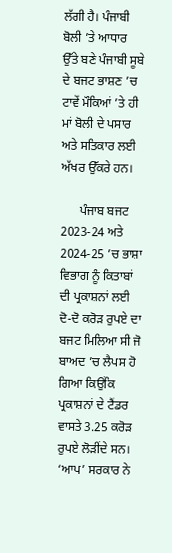ਲੱਗੀ ਹੈ। ਪੰਜਾਬੀ ਬੋਲੀ ’ਤੇ ਆਧਾਰ ਉੱਤੇ ਬਣੇ ਪੰਜਾਬੀ ਸੂਬੇ ਦੇ ਬਜਟ ਭਾਸ਼ਣ ’ਚ ਟਾਵੇਂ ਮੌਕਿਆਂ ’ਤੇ ਹੀ ਮਾਂ ਬੋਲੀ ਦੇ ਪਸਾਰ ਅਤੇ ਸਤਿਕਾਰ ਲਈ ਅੱਖਰ ਉੱਕਰੇ ਹਨ।

      ਪੰਜਾਬ ਬਜਟ 2023-24 ਅਤੇ 2024-25 ’ਚ ਭਾਸ਼ਾ ਵਿਭਾਗ ਨੂੰ ਕਿਤਾਬਾਂ ਦੀ ਪ੍ਰਕਾਸ਼ਨਾਂ ਲਈ ਦੋ-ਦੋ ਕਰੋੜ ਰੁਪਏ ਦਾ ਬਜਟ ਮਿਲਿਆ ਸੀ ਜੋ ਬਾਅਦ ’ਚ ਲੈਪਸ ਹੋ ਗਿਆ ਕਿਉਂਕਿ ਪ੍ਰਕਾਸ਼ਨਾਂ ਦੇ ਟੈਂਡਰ ਵਾਸਤੇ 3.25 ਕਰੋੜ ਰੁਪਏ ਲੋੜੀਂਦੇ ਸਨ। ‘ਆਪ’ ਸਰਕਾਰ ਨੇ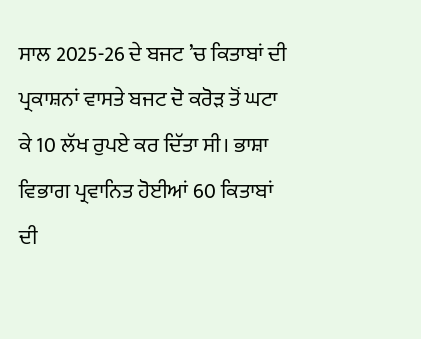ਸਾਲ 2025-26 ਦੇ ਬਜਟ ’ਚ ਕਿਤਾਬਾਂ ਦੀ ਪ੍ਰਕਾਸ਼ਨਾਂ ਵਾਸਤੇ ਬਜਟ ਦੋ ਕਰੋੜ ਤੋਂ ਘਟਾ ਕੇ 10 ਲੱਖ ਰੁਪਏ ਕਰ ਦਿੱਤਾ ਸੀ। ਭਾਸ਼ਾ ਵਿਭਾਗ ਪ੍ਰਵਾਨਿਤ ਹੋਈਆਂ 60 ਕਿਤਾਬਾਂ ਦੀ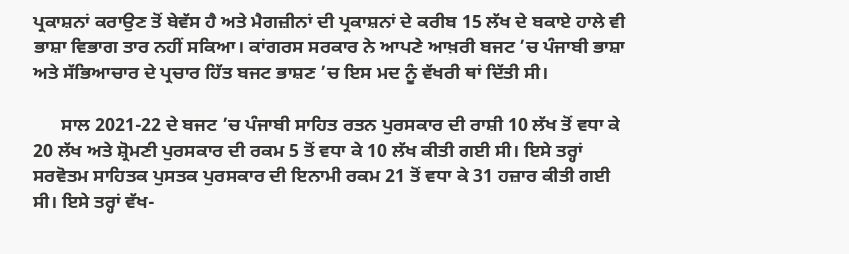ਪ੍ਰਕਾਸ਼ਨਾਂ ਕਰਾਉਣ ਤੋਂ ਬੇਵੱਸ ਹੈ ਅਤੇ ਮੈਗਜ਼ੀਨਾਂ ਦੀ ਪ੍ਰਕਾਸ਼ਨਾਂ ਦੇ ਕਰੀਬ 15 ਲੱਖ ਦੇ ਬਕਾਏ ਹਾਲੇ ਵੀ ਭਾਸ਼ਾ ਵਿਭਾਗ ਤਾਰ ਨਹੀਂ ਸਕਿਆ। ਕਾਂਗਰਸ ਸਰਕਾਰ ਨੇ ਆਪਣੇ ਆਖ਼ਰੀ ਬਜਟ ’ਚ ਪੰਜਾਬੀ ਭਾਸ਼ਾ ਅਤੇ ਸੱਭਿਆਚਾਰ ਦੇ ਪ੍ਰਚਾਰ ਹਿੱਤ ਬਜਟ ਭਾਸ਼ਣ ’ਚ ਇਸ ਮਦ ਨੂੰ ਵੱਖਰੀ ਥਾਂ ਦਿੱਤੀ ਸੀ।

      ਸਾਲ 2021-22 ਦੇ ਬਜਟ ’ਚ ਪੰਜਾਬੀ ਸਾਹਿਤ ਰਤਨ ਪੁਰਸਕਾਰ ਦੀ ਰਾਸ਼ੀ 10 ਲੱਖ ਤੋਂ ਵਧਾ ਕੇ 20 ਲੱਖ ਅਤੇ ਸ਼੍ਰੋਮਣੀ ਪੁਰਸਕਾਰ ਦੀ ਰਕਮ 5 ਤੋਂ ਵਧਾ ਕੇ 10 ਲੱਖ ਕੀਤੀ ਗਈ ਸੀ। ਇਸੇ ਤਰ੍ਹਾਂ ਸਰਵੋਤਮ ਸਾਹਿਤਕ ਪੁਸਤਕ ਪੁਰਸਕਾਰ ਦੀ ਇਨਾਮੀ ਰਕਮ 21 ਤੋਂ ਵਧਾ ਕੇ 31 ਹਜ਼ਾਰ ਕੀਤੀ ਗਈ ਸੀ। ਇਸੇ ਤਰ੍ਹਾਂ ਵੱਖ-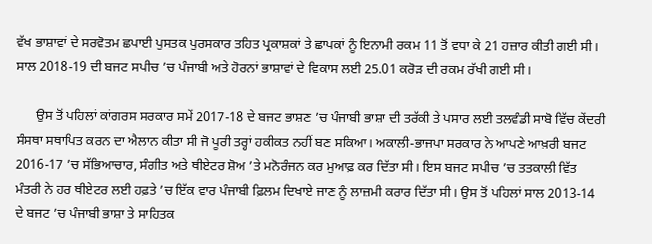ਵੱਖ ਭਾਸ਼ਾਵਾਂ ਦੇ ਸਰਵੋਤਮ ਛਪਾਈ ਪੁਸਤਕ ਪੁਰਸਕਾਰ ਤਹਿਤ ਪ੍ਰਕਾਸ਼ਕਾਂ ਤੇ ਛਾਪਕਾਂ ਨੂੰ ਇਨਾਮੀ ਰਕਮ 11 ਤੋਂ ਵਧਾ ਕੇ 21 ਹਜ਼ਾਰ ਕੀਤੀ ਗਈ ਸੀ। ਸਾਲ 2018-19 ਦੀ ਬਜਟ ਸਪੀਚ ’ਚ ਪੰਜਾਬੀ ਅਤੇ ਹੋਰਨਾਂ ਭਾਸ਼ਾਵਾਂ ਦੇ ਵਿਕਾਸ ਲਈ 25.01 ਕਰੋੜ ਦੀ ਰਕਮ ਰੱਖੀ ਗਈ ਸੀ।

      ਉਸ ਤੋਂ ਪਹਿਲਾਂ ਕਾਂਗਰਸ ਸਰਕਾਰ ਸਮੇਂ 2017-18 ਦੇ ਬਜਟ ਭਾਸ਼ਣ ’ਚ ਪੰਜਾਬੀ ਭਾਸ਼ਾ ਦੀ ਤਰੱਕੀ ਤੇ ਪਸਾਰ ਲਈ ਤਲਵੰਡੀ ਸਾਬੋ ਵਿੱਚ ਕੇਂਦਰੀ ਸੰਸਥਾ ਸਥਾਪਿਤ ਕਰਨ ਦਾ ਐਲਾਨ ਕੀਤਾ ਸੀ ਜੋ ਪੂਰੀ ਤਰ੍ਹਾਂ ਹਕੀਕਤ ਨਹੀਂ ਬਣ ਸਕਿਆ। ਅਕਾਲੀ-ਭਾਜਪਾ ਸਰਕਾਰ ਨੇ ਆਪਣੇ ਆਖ਼ਰੀ ਬਜਟ 2016-17 ’ਚ ਸੱਭਿਆਚਾਰ, ਸੰਗੀਤ ਅਤੇ ਥੀਏਟਰ ਸ਼ੋਅ ’ਤੇ ਮਨੋਰੰਜਨ ਕਰ ਮੁਆਫ਼ ਕਰ ਦਿੱਤਾ ਸੀ। ਇਸ ਬਜਟ ਸਪੀਚ ’ਚ ਤਤਕਾਲੀ ਵਿੱਤ ਮੰਤਰੀ ਨੇ ਹਰ ਥੀਏਟਰ ਲਈ ਹਫ਼ਤੇ ’ਚ ਇੱਕ ਵਾਰ ਪੰਜਾਬੀ ਫ਼ਿਲਮ ਦਿਖਾਏ ਜਾਣ ਨੂੰ ਲਾਜ਼ਮੀ ਕਰਾਰ ਦਿੱਤਾ ਸੀ। ਉਸ ਤੋਂ ਪਹਿਲਾਂ ਸਾਲ 2013-14 ਦੇ ਬਜਟ ’ਚ ਪੰਜਾਬੀ ਭਾਸ਼ਾ ਤੇ ਸਾਹਿਤਕ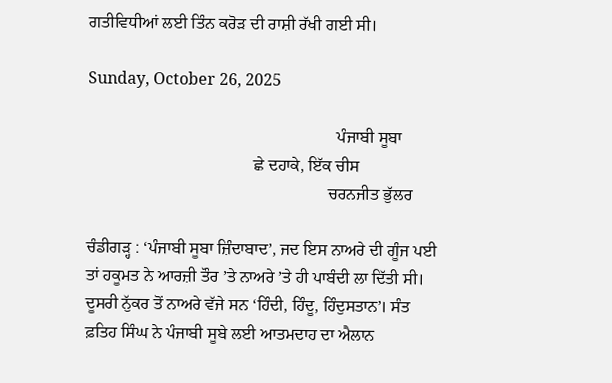ਗਤੀਵਿਧੀਆਂ ਲਈ ਤਿੰਨ ਕਰੋੜ ਦੀ ਰਾਸ਼ੀ ਰੱਖੀ ਗਈ ਸੀ।

Sunday, October 26, 2025

                                                            ਪੰਜਾਬੀ ਸੂਬਾ
                                        ਛੇ ਦਹਾਕੇ, ਇੱਕ ਚੀਸ
                                                          ਚਰਨਜੀਤ ਭੁੱਲਰ

ਚੰਡੀਗੜ੍ਹ : ‘ਪੰਜਾਬੀ ਸੂਬਾ ਜ਼ਿੰਦਾਬਾਦ’, ਜਦ ਇਸ ਨਾਅਰੇ ਦੀ ਗੂੰਜ ਪਈ ਤਾਂ ਹਕੂਮਤ ਨੇ ਆਰਜ਼ੀ ਤੌਰ ’ਤੇ ਨਾਅਰੇ ’ਤੇ ਹੀ ਪਾਬੰਦੀ ਲਾ ਦਿੱਤੀ ਸੀ। ਦੂਸਰੀ ਨੁੱਕਰ ਤੋਂ ਨਾਅਰੇ ਵੱਜੇ ਸਨ ‘ਹਿੰਦੀ, ਹਿੰਦੂ, ਹਿੰਦੁਸਤਾਨ’। ਸੰਤ ਫ਼ਤਿਹ ਸਿੰਘ ਨੇ ਪੰਜਾਬੀ ਸੂਬੇ ਲਈ ਆਤਮਦਾਹ ਦਾ ਐਲਾਨ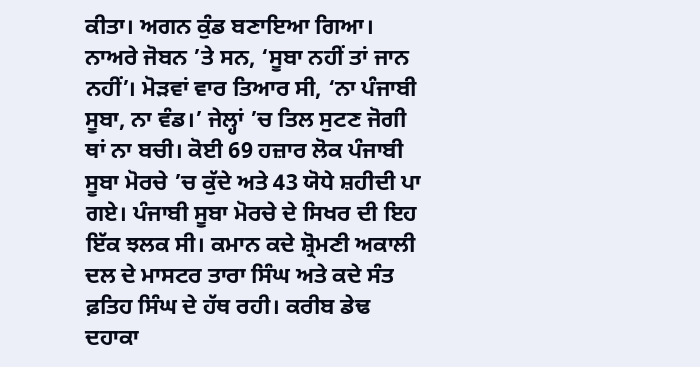ਕੀਤਾ। ਅਗਨ ਕੁੰਡ ਬਣਾਇਆ ਗਿਆ। ਨਾਅਰੇ ਜੋਬਨ ’ਤੇ ਸਨ, ‘ਸੂਬਾ ਨਹੀਂ ਤਾਂ ਜਾਨ ਨਹੀਂ’। ਮੋੜਵਾਂ ਵਾਰ ਤਿਆਰ ਸੀ, ‘ਨਾ ਪੰਜਾਬੀ ਸੂਬਾ, ਨਾ ਵੰਡ।’ ਜੇਲ੍ਹਾਂ ’ਚ ਤਿਲ ਸੁਟਣ ਜੋਗੀ ਥਾਂ ਨਾ ਬਚੀ। ਕੋਈ 69 ਹਜ਼ਾਰ ਲੋਕ ਪੰਜਾਬੀ ਸੂਬਾ ਮੋਰਚੇ ’ਚ ਕੁੱਦੇ ਅਤੇ 43 ਯੋਧੇ ਸ਼ਹੀਦੀ ਪਾ ਗਏ। ਪੰਜਾਬੀ ਸੂਬਾ ਮੋਰਚੇ ਦੇ ਸਿਖਰ ਦੀ ਇਹ ਇੱਕ ਝਲਕ ਸੀ। ਕਮਾਨ ਕਦੇ ਸ਼੍ਰੋਮਣੀ ਅਕਾਲੀ ਦਲ ਦੇ ਮਾਸਟਰ ਤਾਰਾ ਸਿੰਘ ਅਤੇ ਕਦੇ ਸੰਤ ਫ਼ਤਿਹ ਸਿੰਘ ਦੇ ਹੱਥ ਰਹੀ। ਕਰੀਬ ਡੇਢ ਦਹਾਕਾ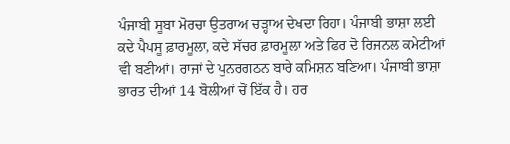ਪੰਜਾਬੀ ਸੂਬਾ ਮੋਰਚਾ ਉਤਰਾਅ ਚੜ੍ਹਾਅ ਦੇਖਦਾ ਰਿਹਾ। ਪੰਜਾਬੀ ਭਾਸ਼ਾ ਲਈ ਕਦੇ ਪੈਪਸੂ ਫ਼ਾਰਮੂਲਾ, ਕਦੇ ਸੱਚਰ ਫ਼ਾਰਮੂਲਾ ਅਤੇ ਫਿਰ ਦੋ ਰਿਜਨਲ ਕਮੇਟੀਆਂ ਵੀ ਬਣੀਆਂ। ਰਾਜਾਂ ਦੇ ਪੁਨਰਗਠਨ ਬਾਰੇ ਕਮਿਸ਼ਨ ਬਣਿਆ। ਪੰਜਾਬੀ ਭਾਸ਼ਾ ਭਾਰਤ ਦੀਆਂ 14 ਬੋਲੀਆਂ ਚੋਂ ਇੱਕ ਹੈ। ਹਰ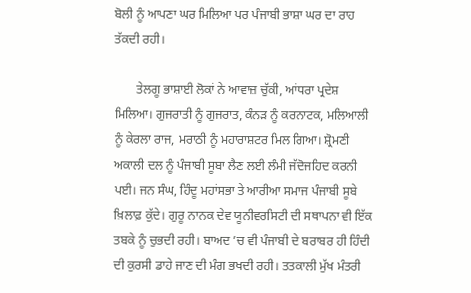ਬੋਲੀ ਨੂੰ ਆਪਣਾ ਘਰ ਮਿਲਿਆ ਪਰ ਪੰਜਾਬੀ ਭਾਸ਼ਾ ਘਰ ਦਾ ਰਾਹ ਤੱਕਦੀ ਰਹੀ।

       ਤੇਲਗੂ ਭਾਸ਼ਾਈ ਲੋਕਾਂ ਨੇ ਆਵਾਜ਼ ਚੁੱਕੀ, ਆਂਧਰਾ ਪ੍ਰਦੇਸ਼ ਮਿਲਿਆ। ਗੁਜਰਾਤੀ ਨੂੰ ਗੁਜਰਾਤ, ਕੰਨੜ ਨੂੰ ਕਰਨਾਟਕ, ਮਲਿਆਲੀ ਨੂੰ ਕੇਰਲਾ ਰਾਜ, ਮਰਾਠੀ ਨੂੰ ਮਹਾਰਾਸ਼ਟਰ ਮਿਲ ਗਿਆ। ਸ਼੍ਰੋਮਣੀ ਅਕਾਲੀ ਦਲ ਨੂੰ ਪੰਜਾਬੀ ਸੂਬਾ ਲੈਣ ਲਈ ਲੰਮੀ ਜੱਦੋਜਹਿਦ ਕਰਨੀ ਪਈ। ਜਨ ਸੰਘ, ਹਿੰਦੂ ਮਹਾਂਸਭਾ ਤੇ ਆਰੀਆ ਸਮਾਜ ਪੰਜਾਬੀ ਸੂਬੇ ਖ਼ਿਲਾਫ਼ ਕੁੱਦੇ। ਗੁਰੂ ਨਾਨਕ ਦੇਵ ਯੂਨੀਵਰਸਿਟੀ ਦੀ ਸਥਾਪਨਾ ਵੀ ਇੱਕ ਤਬਕੇ ਨੂੰ ਚੁਭਦੀ ਰਹੀ। ਬਾਅਦ ’ਚ ਵੀ ਪੰਜਾਬੀ ਦੇ ਬਰਾਬਰ ਹੀ ਹਿੰਦੀ ਦੀ ਕੁਰਸੀ ਡਾਹੇ ਜਾਣ ਦੀ ਮੰਗ ਭਖਦੀ ਰਹੀ। ਤਤਕਾਲੀ ਮੁੱਖ ਮੰਤਰੀ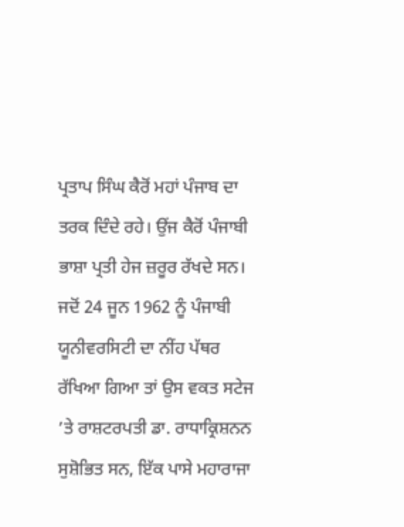ਪ੍ਰਤਾਪ ਸਿੰਘ ਕੈਰੋਂ ਮਹਾਂ ਪੰਜਾਬ ਦਾ ਤਰਕ ਦਿੰਦੇ ਰਹੇ। ਉਂਜ ਕੈਰੋਂ ਪੰਜਾਬੀ ਭਾਸ਼ਾ ਪ੍ਰਤੀ ਹੇਜ ਜ਼ਰੂਰ ਰੱਖਦੇ ਸਨ। ਜਦੋਂ 24 ਜੂਨ 1962 ਨੂੰ ਪੰਜਾਬੀ ਯੂਨੀਵਰਸਿਟੀ ਦਾ ਨੀਂਹ ਪੱਥਰ ਰੱਖਿਆ ਗਿਆ ਤਾਂ ਉਸ ਵਕਤ ਸਟੇਜ ’ਤੇ ਰਾਸ਼ਟਰਪਤੀ ਡਾ. ਰਾਧਾਕ੍ਰਿਸ਼ਨਨ ਸੁਸ਼ੋਭਿਤ ਸਨ, ਇੱਕ ਪਾਸੇ ਮਹਾਰਾਜਾ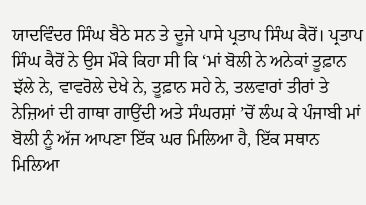ਯਾਦਵਿੰਦਰ ਸਿੰਘ ਬੈਠੇ ਸਨ ਤੇ ਦੂਜੇ ਪਾਸੇ ਪ੍ਰਤਾਪ ਸਿੰਘ ਕੈਰੋਂ। ਪ੍ਰਤਾਪ ਸਿੰਘ ਕੈਰੋਂ ਨੇ ਉਸ ਮੌਕੇ ਕਿਹਾ ਸੀ ਕਿ ‘ਮਾਂ ਬੋਲੀ ਨੇ ਅਨੇਕਾਂ ਤੂਫ਼ਾਨ ਝੱਲੇ ਨੇ, ਵਾਵਰੋਲੇ ਦੇਖੇ ਨੇ, ਤੂਫ਼ਾਨ ਸਹੇ ਨੇ, ਤਲਵਾਰਾਂ ਤੀਰਾਂ ਤੇ ਨੇਜ਼ਿਆਂ ਦੀ ਗਾਥਾ ਗਾਉਂਦੀ ਅਤੇ ਸੰਘਰਸ਼ਾਂ ’ਚੋਂ ਲੰਘ ਕੇ ਪੰਜਾਬੀ ਮਾਂ ਬੋਲੀ ਨੂੰ ਅੱਜ ਆਪਣਾ ਇੱਕ ਘਰ ਮਿਲਿਆ ਹੈ, ਇੱਕ ਸਥਾਨ ਮਿਲਿਆ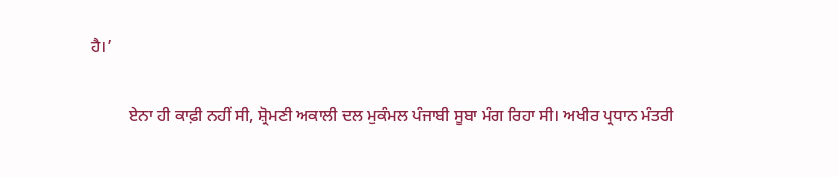ਹੈ।’

         ਏਨਾ ਹੀ ਕਾਫ਼ੀ ਨਹੀਂ ਸੀ, ਸ਼੍ਰੋਮਣੀ ਅਕਾਲੀ ਦਲ ਮੁਕੰਮਲ ਪੰਜਾਬੀ ਸੂਬਾ ਮੰਗ ਰਿਹਾ ਸੀ। ਅਖੀਰ ਪ੍ਰਧਾਨ ਮੰਤਰੀ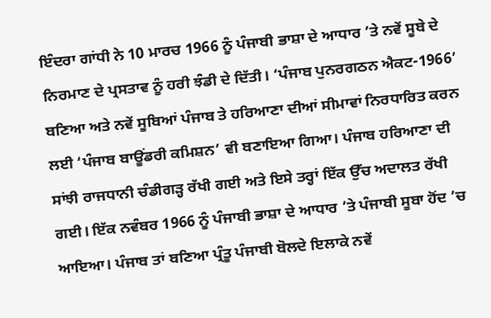ਇੰਦਰਾ ਗਾਂਧੀ ਨੇ 10 ਮਾਰਚ 1966 ਨੂੰ ਪੰਜਾਬੀ ਭਾਸ਼ਾ ਦੇ ਆਧਾਰ ’ਤੇ ਨਵੇਂ ਸੂਬੇ ਦੇ ਨਿਰਮਾਣ ਦੇ ਪ੍ਰਸਤਾਵ ਨੂੰ ਹਰੀ ਝੰਡੀ ਦੇ ਦਿੱਤੀ। ‘ਪੰਜਾਬ ਪੁਨਰਗਠਨ ਐਕਟ-1966’ ਬਣਿਆ ਅਤੇ ਨਵੇਂ ਸੂਬਿਆਂ ਪੰਜਾਬ ਤੇ ਹਰਿਆਣਾ ਦੀਆਂ ਸੀਮਾਵਾਂ ਨਿਰਧਾਰਿਤ ਕਰਨ ਲਈ ‘ਪੰਜਾਬ ਬਾਊਂਡਰੀ ਕਮਿਸ਼ਨ’ ਵੀ ਬਣਾਇਆ ਗਿਆ। ਪੰਜਾਬ ਹਰਿਆਣਾ ਦੀ ਸਾਂਝੀ ਰਾਜਧਾਨੀ ਚੰਡੀਗੜ੍ਹ ਰੱਖੀ ਗਈ ਅਤੇ ਇਸੇ ਤਰ੍ਹਾਂ ਇੱਕ ਉੱਚ ਅਦਾਲਤ ਰੱਖੀ ਗਈ। ਇੱਕ ਨਵੰਬਰ 1966 ਨੂੰ ਪੰਜਾਬੀ ਭਾਸ਼ਾ ਦੇ ਆਧਾਰ ’ਤੇ ਪੰਜਾਬੀ ਸੂਬਾ ਹੋਂਦ ’ਚ ਆਇਆ। ਪੰਜਾਬ ਤਾਂ ਬਣਿਆ ਪ੍ਰੰਤੂ ਪੰਜਾਬੀ ਬੋਲਦੇ ਇਲਾਕੇ ਨਵੇਂ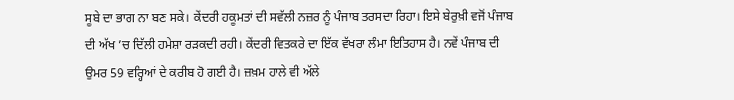ਸੂਬੇ ਦਾ ਭਾਗ ਨਾ ਬਣ ਸਕੇ। ਕੇਂਦਰੀ ਹਕੂਮਤਾਂ ਦੀ ਸਵੱਲੀ ਨਜ਼ਰ ਨੂੰ ਪੰਜਾਬ ਤਰਸਦਾ ਰਿਹਾ। ਇਸੇ ਬੇਰੁਖ਼ੀ ਵਜੋਂ ਪੰਜਾਬ ਦੀ ਅੱਖ ’ਚ ਦਿੱਲੀ ਹਮੇਸ਼ਾ ਰੜਕਦੀ ਰਹੀ। ਕੇਂਦਰੀ ਵਿਤਕਰੇ ਦਾ ਇੱਕ ਵੱਖਰਾ ਲੰਮਾ ਇਤਿਹਾਸ ਹੈ। ਨਵੇਂ ਪੰਜਾਬ ਦੀ ਉਮਰ 59 ਵਰ੍ਹਿਆਂ ਦੇ ਕਰੀਬ ਹੋ ਗਈ ਹੈ। ਜ਼ਖ਼ਮ ਹਾਲੇ ਵੀ ਅੱਲੇ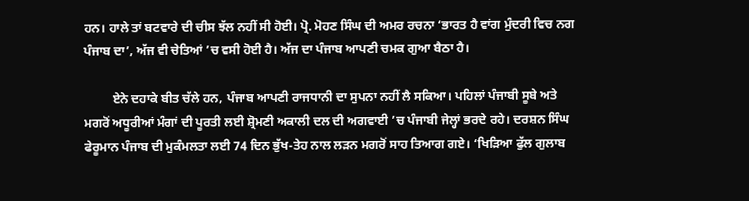ਹਨ। ਹਾਲੇ ਤਾਂ ਬਟਵਾਰੇ ਦੀ ਚੀਸ ਝੱਲ ਨਹੀਂ ਸੀ ਹੋਈ। ਪ੍ਰੋ. ਮੋਹਣ ਸਿੰਘ ਦੀ ਅਮਰ ਰਚਨਾ ‘ਭਾਰਤ ਹੈ ਵਾਂਗ ਮੁੰਦਰੀ ਵਿਚ ਨਗ ਪੰਜਾਬ ਦਾ’, ਅੱਜ ਵੀ ਚੇਤਿਆਂ ’ਚ ਵਸੀ ਹੋਈ ਹੈ। ਅੱਜ ਦਾ ਪੰਜਾਬ ਆਪਣੀ ਚਮਕ ਗੁਆ ਬੈਠਾ ਹੈ।

         ਏਨੇ ਦਹਾਕੇ ਬੀਤ ਚੱਲੇ ਹਨ, ਪੰਜਾਬ ਆਪਣੀ ਰਾਜਧਾਨੀ ਦਾ ਸੁਪਨਾ ਨਹੀਂ ਲੈ ਸਕਿਆ। ਪਹਿਲਾਂ ਪੰਜਾਬੀ ਸੂਬੇ ਅਤੇ ਮਗਰੋਂ ਅਧੂਰੀਆਂ ਮੰਗਾਂ ਦੀ ਪੂਰਤੀ ਲਈ ਸ਼੍ਰੋਮਣੀ ਅਕਾਲੀ ਦਲ ਦੀ ਅਗਵਾਈ ’ਚ ਪੰਜਾਬੀ ਜੇਲ੍ਹਾਂ ਭਰਦੇ ਰਹੇ। ਦਰਸ਼ਨ ਸਿੰਘ ਫੇਰੂਮਾਨ ਪੰਜਾਬ ਦੀ ਮੁਕੰਮਲਤਾ ਲਈ 74 ਦਿਨ ਭੁੱਖ-ਤੇਹ ਨਾਲ ਲੜਨ ਮਗਰੋਂ ਸਾਹ ਤਿਆਗ ਗਏ। ‘ਖਿੜਿਆ ਫੁੱਲ ਗੁਲਾਬ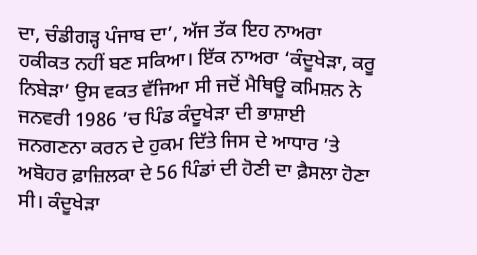ਦਾ, ਚੰਡੀਗੜ੍ਹ ਪੰਜਾਬ ਦਾ’, ਅੱਜ ਤੱਕ ਇਹ ਨਾਅਰਾ ਹਕੀਕਤ ਨਹੀਂ ਬਣ ਸਕਿਆ। ਇੱਕ ਨਾਅਰਾ ‘ਕੰਦੂਖੇੜਾ, ਕਰੂ ਨਿਬੇੜਾ’ ਉਸ ਵਕਤ ਵੱਜਿਆ ਸੀ ਜਦੋਂ ਮੈਥਿਊ ਕਮਿਸ਼ਨ ਨੇ ਜਨਵਰੀ 1986 ’ਚ ਪਿੰਡ ਕੰਦੂਖੇੜਾ ਦੀ ਭਾਸ਼ਾਈ ਜਨਗਣਨਾ ਕਰਨ ਦੇ ਹੁਕਮ ਦਿੱਤੇ ਜਿਸ ਦੇ ਆਧਾਰ ’ਤੇ ਅਬੋਹਰ ਫ਼ਾਜ਼ਿਲਕਾ ਦੇ 56 ਪਿੰਡਾਂ ਦੀ ਹੋਣੀ ਦਾ ਫ਼ੈਸਲਾ ਹੋਣਾ ਸੀ। ਕੰਦੂਖੇੜਾ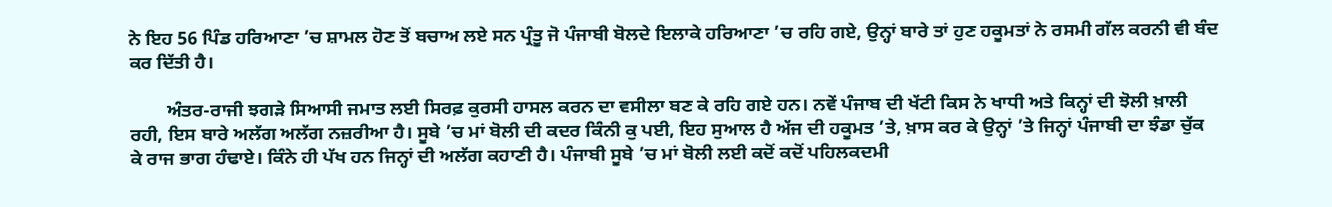ਨੇ ਇਹ 56 ਪਿੰਡ ਹਰਿਆਣਾ ’ਚ ਸ਼ਾਮਲ ਹੋਣ ਤੋਂ ਬਚਾਅ ਲਏ ਸਨ ਪ੍ਰੰਤੂ ਜੋ ਪੰਜਾਬੀ ਬੋਲਦੇ ਇਲਾਕੇ ਹਰਿਆਣਾ ’ਚ ਰਹਿ ਗਏ, ਉਨ੍ਹਾਂ ਬਾਰੇ ਤਾਂ ਹੁਣ ਹਕੂਮਤਾਂ ਨੇ ਰਸਮੀ ਗੱਲ ਕਰਨੀ ਵੀ ਬੰਦ ਕਰ ਦਿੱਤੀ ਹੈ।

        ਅੰਤਰ-ਰਾਜੀ ਝਗੜੇ ਸਿਆਸੀ ਜਮਾਤ ਲਈ ਸਿਰਫ਼ ਕੁਰਸੀ ਹਾਸਲ ਕਰਨ ਦਾ ਵਸੀਲਾ ਬਣ ਕੇ ਰਹਿ ਗਏ ਹਨ। ਨਵੇਂ ਪੰਜਾਬ ਦੀ ਖੱਟੀ ਕਿਸ ਨੇ ਖਾਧੀ ਅਤੇ ਕਿਨ੍ਹਾਂ ਦੀ ਝੋਲੀ ਖ਼ਾਲੀ ਰਹੀ, ਇਸ ਬਾਰੇ ਅਲੱਗ ਅਲੱਗ ਨਜ਼ਰੀਆ ਹੈ। ਸੂਬੇ ’ਚ ਮਾਂ ਬੋਲੀ ਦੀ ਕਦਰ ਕਿੰਨੀ ਕੁ ਪਈ, ਇਹ ਸੁਆਲ ਹੈ ਅੱਜ ਦੀ ਹਕੂਮਤ ’ਤੇ, ਖ਼ਾਸ ਕਰ ਕੇ ਉਨ੍ਹਾਂ ’ਤੇ ਜਿਨ੍ਹਾਂ ਪੰਜਾਬੀ ਦਾ ਝੰਡਾ ਚੁੱਕ ਕੇ ਰਾਜ ਭਾਗ ਹੰਢਾਏ। ਕਿੰਨੇ ਹੀ ਪੱਖ ਹਨ ਜਿਨ੍ਹਾਂ ਦੀ ਅਲੱਗ ਕਹਾਣੀ ਹੈ। ਪੰਜਾਬੀ ਸੂਬੇ ’ਚ ਮਾਂ ਬੋਲੀ ਲਈ ਕਦੋਂ ਕਦੋਂ ਪਹਿਲਕਦਮੀ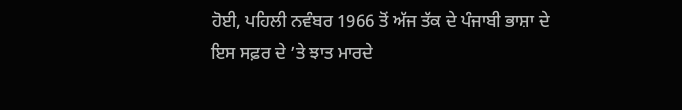ਹੋਈ, ਪਹਿਲੀ ਨਵੰਬਰ 1966 ਤੋਂ ਅੱਜ ਤੱਕ ਦੇ ਪੰਜਾਬੀ ਭਾਸ਼ਾ ਦੇ ਇਸ ਸਫ਼ਰ ਦੇ ’ਤੇ ਝਾਤ ਮਾਰਦੇ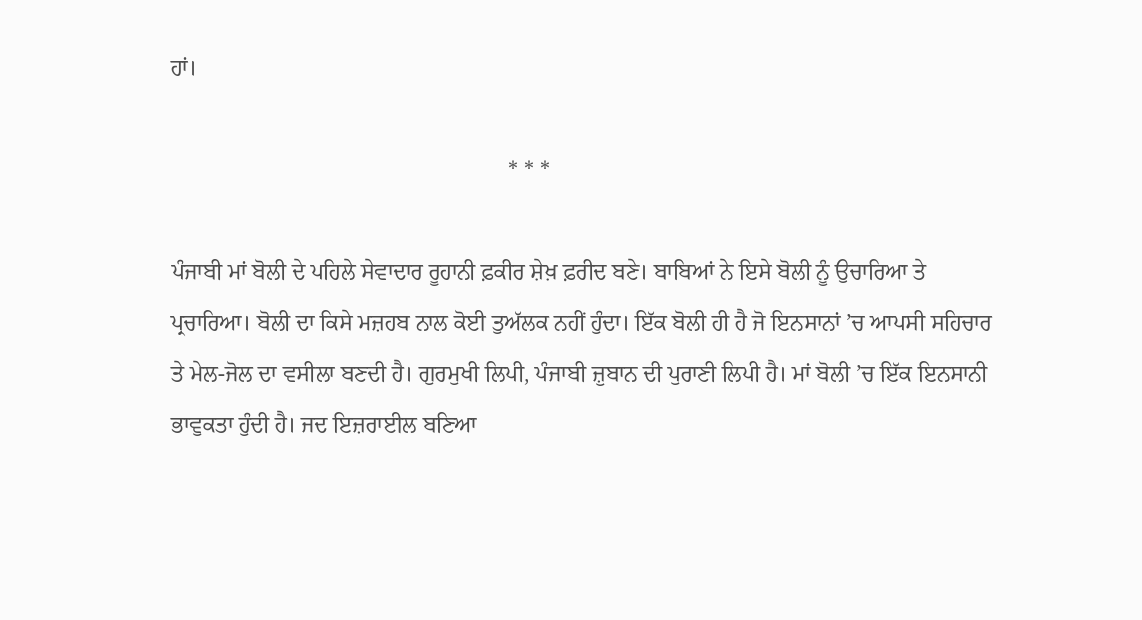ਹਾਂ।

                                                           * * *

ਪੰਜਾਬੀ ਮਾਂ ਬੋਲੀ ਦੇ ਪਹਿਲੇ ਸੇਵਾਦਾਰ ਰੂਹਾਨੀ ਫ਼ਕੀਰ ਸ਼ੇਖ਼ ਫ਼ਰੀਦ ਬਣੇ। ਬਾਬਿਆਂ ਨੇ ਇਸੇ ਬੋਲੀ ਨੂੰ ਉਚਾਰਿਆ ਤੇ ਪ੍ਰਚਾਰਿਆ। ਬੋਲੀ ਦਾ ਕਿਸੇ ਮਜ਼ਹਬ ਨਾਲ ਕੋਈ ਤੁਅੱਲਕ ਨਹੀਂ ਹੁੰਦਾ। ਇੱਕ ਬੋਲੀ ਹੀ ਹੈ ਜੋ ਇਨਸਾਨਾਂ ’ਚ ਆਪਸੀ ਸਹਿਚਾਰ ਤੇ ਮੇਲ-ਜੋਲ ਦਾ ਵਸੀਲਾ ਬਣਦੀ ਹੈ। ਗੁਰਮੁਖੀ ਲਿਪੀ, ਪੰਜਾਬੀ ਜ਼ੁਬਾਨ ਦੀ ਪੁਰਾਣੀ ਲਿਪੀ ਹੈ। ਮਾਂ ਬੋਲੀ ’ਚ ਇੱਕ ਇਨਸਾਨੀ ਭਾਵੁਕਤਾ ਹੁੰਦੀ ਹੈ। ਜਦ ਇਜ਼ਰਾਈਲ ਬਣਿਆ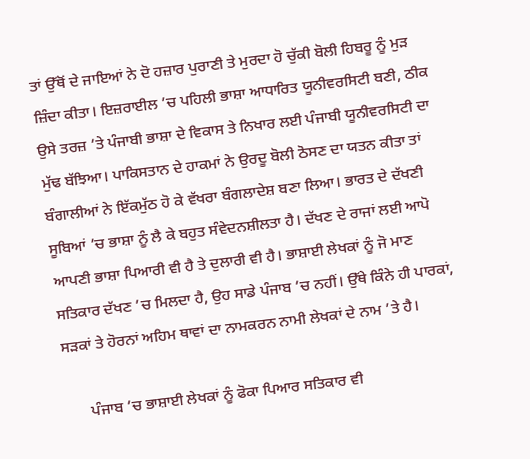ਤਾਂ ਉੱਥੋਂ ਦੇ ਜਾਇਆਂ ਨੇ ਦੋ ਹਜ਼ਾਰ ਪੁਰਾਣੀ ਤੇ ਮੁਰਦਾ ਹੋ ਚੁੱਕੀ ਬੋਲੀ ਹਿਬਰੂ ਨੂੰ ਮੁੜ ਜ਼ਿੰਦਾ ਕੀਤਾ। ਇਜ਼ਰਾਈਲ ’ਚ ਪਹਿਲੀ ਭਾਸ਼ਾ ਆਧਾਰਿਤ ਯੂਨੀਵਰਸਿਟੀ ਬਣੀ, ਠੀਕ ਉਸੇ ਤਰਜ਼ ’ਤੇ ਪੰਜਾਬੀ ਭਾਸ਼ਾ ਦੇ ਵਿਕਾਸ ਤੇ ਨਿਖਾਰ ਲਈ ਪੰਜਾਬੀ ਯੂਨੀਵਰਸਿਟੀ ਦਾ ਮੁੱਢ ਬੱਝਿਆ। ਪਾਕਿਸਤਾਨ ਦੇ ਹਾਕਮਾਂ ਨੇ ਉਰਦੂ ਬੋਲੀ ਠੋਸਣ ਦਾ ਯਤਨ ਕੀਤਾ ਤਾਂ ਬੰਗਾਲੀਆਂ ਨੇ ਇੱਕਮੁੱਠ ਹੋ ਕੇ ਵੱਖਰਾ ਬੰਗਲਾਦੇਸ਼ ਬਣਾ ਲਿਆ। ਭਾਰਤ ਦੇ ਦੱਖਣੀ ਸੂਬਿਆਂ ’ਚ ਭਾਸ਼ਾ ਨੂੰ ਲੈ ਕੇ ਬਹੁਤ ਸੰਵੇਦਨਸ਼ੀਲਤਾ ਹੈ। ਦੱਖਣ ਦੇ ਰਾਜਾਂ ਲਈ ਆਪੋ ਆਪਣੀ ਭਾਸ਼ਾ ਪਿਆਰੀ ਵੀ ਹੈ ਤੇ ਦੁਲਾਰੀ ਵੀ ਹੈ। ਭਾਸ਼ਾਈ ਲੇਖਕਾਂ ਨੂੰ ਜੋ ਮਾਣ ਸਤਿਕਾਰ ਦੱਖਣ ’ਚ ਮਿਲਦਾ ਹੈ, ਉਹ ਸਾਡੇ ਪੰਜਾਬ ’ਚ ਨਹੀਂ। ਉੱਥੇ ਕਿੰਨੇ ਹੀ ਪਾਰਕਾਂ, ਸੜਕਾਂ ਤੇ ਹੋਰਨਾਂ ਅਹਿਮ ਥਾਵਾਂ ਦਾ ਨਾਮਕਰਨ ਨਾਮੀ ਲੇਖਕਾਂ ਦੇ ਨਾਮ ’ਤੇ ਹੈ।

      ਪੰਜਾਬ ’ਚ ਭਾਸ਼ਾਈ ਲੇਖਕਾਂ ਨੂੰ ਫੋਕਾ ਪਿਆਰ ਸਤਿਕਾਰ ਵੀ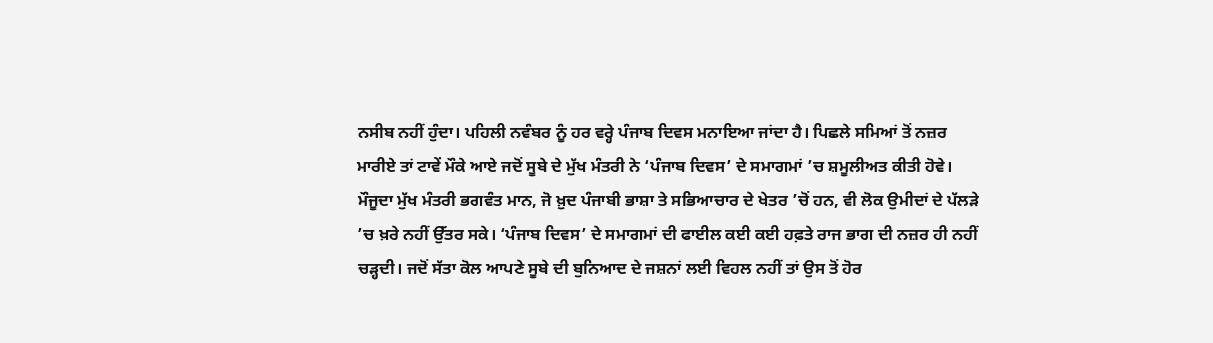ਨਸੀਬ ਨਹੀਂ ਹੁੰਦਾ। ਪਹਿਲੀ ਨਵੰਬਰ ਨੂੰ ਹਰ ਵਰ੍ਹੇ ਪੰਜਾਬ ਦਿਵਸ ਮਨਾਇਆ ਜਾਂਦਾ ਹੈ। ਪਿਛਲੇ ਸਮਿਆਂ ਤੋਂ ਨਜ਼ਰ ਮਾਰੀਏ ਤਾਂ ਟਾਵੇਂ ਮੌਕੇ ਆਏ ਜਦੋਂ ਸੂਬੇ ਦੇ ਮੁੱਖ ਮੰਤਰੀ ਨੇ ‘ਪੰਜਾਬ ਦਿਵਸ’ ਦੇ ਸਮਾਗਮਾਂ ’ਚ ਸ਼ਮੂਲੀਅਤ ਕੀਤੀ ਹੋਵੇ। ਮੌਜੂਦਾ ਮੁੱਖ ਮੰਤਰੀ ਭਗਵੰਤ ਮਾਨ, ਜੋ ਖ਼ੁਦ ਪੰਜਾਬੀ ਭਾਸ਼ਾ ਤੇ ਸਭਿਆਚਾਰ ਦੇ ਖੇਤਰ ’ਚੋਂ ਹਨ, ਵੀ ਲੋਕ ਉਮੀਦਾਂ ਦੇ ਪੱਲੜੇ ’ਚ ਖ਼ਰੇ ਨਹੀਂ ਉੱਤਰ ਸਕੇ। ‘ਪੰਜਾਬ ਦਿਵਸ’ ਦੇ ਸਮਾਗਮਾਂ ਦੀ ਫਾਈਲ ਕਈ ਕਈ ਹਫ਼ਤੇ ਰਾਜ ਭਾਗ ਦੀ ਨਜ਼ਰ ਹੀ ਨਹੀਂ ਚੜ੍ਹਦੀ। ਜਦੋਂ ਸੱਤਾ ਕੋਲ ਆਪਣੇ ਸੂਬੇ ਦੀ ਬੁਨਿਆਦ ਦੇ ਜਸ਼ਨਾਂ ਲਈ ਵਿਹਲ ਨਹੀਂ ਤਾਂ ਉਸ ਤੋਂ ਹੋਰ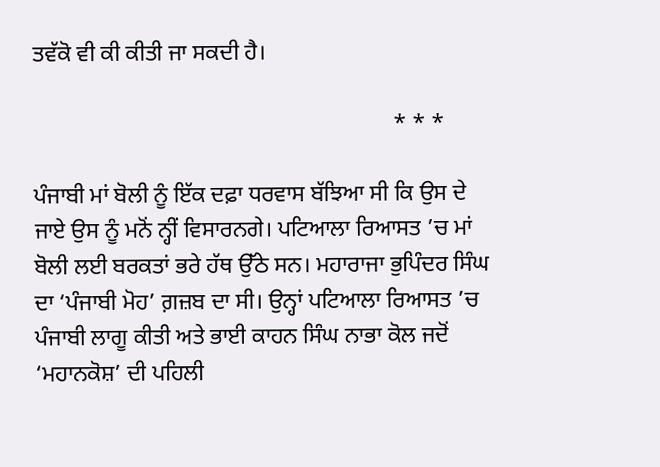ਤਵੱਕੋ ਵੀ ਕੀ ਕੀਤੀ ਜਾ ਸਕਦੀ ਹੈ।

                                                               * * *

ਪੰਜਾਬੀ ਮਾਂ ਬੋਲੀ ਨੂੰ ਇੱਕ ਦਫ਼ਾ ਧਰਵਾਸ ਬੱਝਿਆ ਸੀ ਕਿ ਉਸ ਦੇ ਜਾਏ ਉਸ ਨੂੰ ਮਨੋਂ ਨ੍ਹੀਂ ਵਿਸਾਰਨਗੇ। ਪਟਿਆਲਾ ਰਿਆਸਤ ’ਚ ਮਾਂ ਬੋਲੀ ਲਈ ਬਰਕਤਾਂ ਭਰੇ ਹੱਥ ਉੱਠੇ ਸਨ। ਮਹਾਰਾਜਾ ਭੁਪਿੰਦਰ ਸਿੰਘ ਦਾ ‘ਪੰਜਾਬੀ ਮੋਹ’ ਗ਼ਜ਼ਬ ਦਾ ਸੀ। ਉਨ੍ਹਾਂ ਪਟਿਆਲਾ ਰਿਆਸਤ ’ਚ ਪੰਜਾਬੀ ਲਾਗੂ ਕੀਤੀ ਅਤੇ ਭਾਈ ਕਾਹਨ ਸਿੰਘ ਨਾਭਾ ਕੋਲ ਜਦੋਂ ‘ਮਹਾਨਕੋਸ਼’ ਦੀ ਪਹਿਲੀ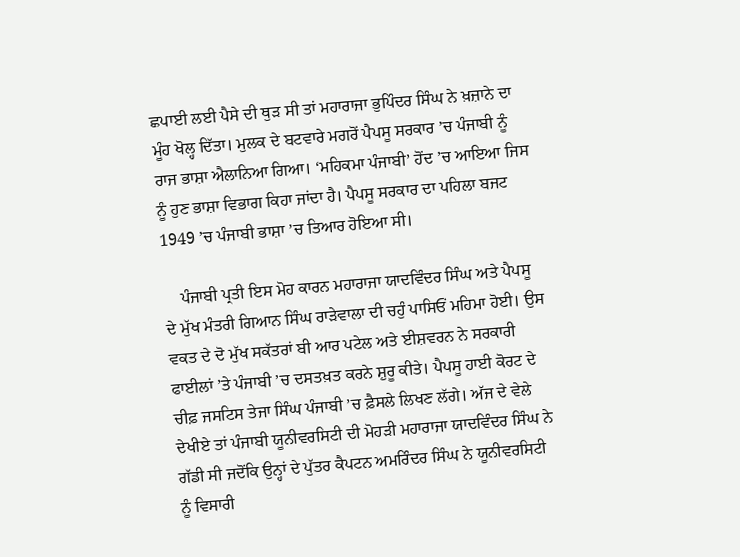ਛਪਾਈ ਲਈ ਪੈਸੇ ਦੀ ਥੁੜ ਸੀ ਤਾਂ ਮਹਾਰਾਜਾ ਭੁਪਿੰਦਰ ਸਿੰਘ ਨੇ ਖ਼ਜ਼ਾਨੇ ਦਾ ਮੂੰਹ ਖੋਲ੍ਹ ਦਿੱਤਾ। ਮੁਲਕ ਦੇ ਬਟਵਾਰੇ ਮਗਰੋਂ ਪੈਪਸੂ ਸਰਕਾਰ ’ਚ ਪੰਜਾਬੀ ਨੂੰ ਰਾਜ ਭਾਸ਼ਾ ਐਲਾਨਿਆ ਗਿਆ। ‘ਮਹਿਕਮਾ ਪੰਜਾਬੀ’ ਹੋਂਦ ’ਚ ਆਇਆ ਜਿਸ ਨੂੰ ਹੁਣ ਭਾਸ਼ਾ ਵਿਭਾਗ ਕਿਹਾ ਜਾਂਦਾ ਹੈ। ਪੈਪਸੂ ਸਰਕਾਰ ਦਾ ਪਹਿਲਾ ਬਜਟ 1949 ’ਚ ਪੰਜਾਬੀ ਭਾਸ਼ਾ ’ਚ ਤਿਆਰ ਹੋਇਆ ਸੀ।

    ਪੰਜਾਬੀ ਪ੍ਰਤੀ ਇਸ ਮੋਹ ਕਾਰਨ ਮਹਾਰਾਜਾ ਯਾਦਵਿੰਦਰ ਸਿੰਘ ਅਤੇ ਪੈਪਸੂ ਦੇ ਮੁੱਖ ਮੰਤਰੀ ਗਿਆਨ ਸਿੰਘ ਰਾੜੇਵਾਲਾ ਦੀ ਚਹੁੰ ਪਾਸਿਓਂ ਮਹਿਮਾ ਹੋਈ। ਉਸ ਵਕਤ ਦੇ ਦੋ ਮੁੱਖ ਸਕੱਤਰਾਂ ਬੀ ਆਰ ਪਟੇਲ ਅਤੇ ਈਸ਼ਵਰਨ ਨੇ ਸਰਕਾਰੀ ਫਾਈਲਾਂ ’ਤੇ ਪੰਜਾਬੀ ’ਚ ਦਸਤਖ਼ਤ ਕਰਨੇ ਸ਼ੁਰੂ ਕੀਤੇ। ਪੈਪਸੂ ਹਾਈ ਕੋਰਟ ਦੇ ਚੀਫ਼ ਜਸਟਿਸ ਤੇਜਾ ਸਿੰਘ ਪੰਜਾਬੀ ’ਚ ਫ਼ੈਸਲੇ ਲਿਖਣ ਲੱਗੇ। ਅੱਜ ਦੇ ਵੇਲੇ ਦੇਖੀਏ ਤਾਂ ਪੰਜਾਬੀ ਯੂਨੀਵਰਸਿਟੀ ਦੀ ਮੋਹੜੀ ਮਹਾਰਾਜਾ ਯਾਦਵਿੰਦਰ ਸਿੰਘ ਨੇ ਗੱਡੀ ਸੀ ਜਦੋਂਕਿ ਉਨ੍ਹਾਂ ਦੇ ਪੁੱਤਰ ਕੈਪਟਨ ਅਮਰਿੰਦਰ ਸਿੰਘ ਨੇ ਯੂਨੀਵਰਸਿਟੀ ਨੂੰ ਵਿਸਾਰੀ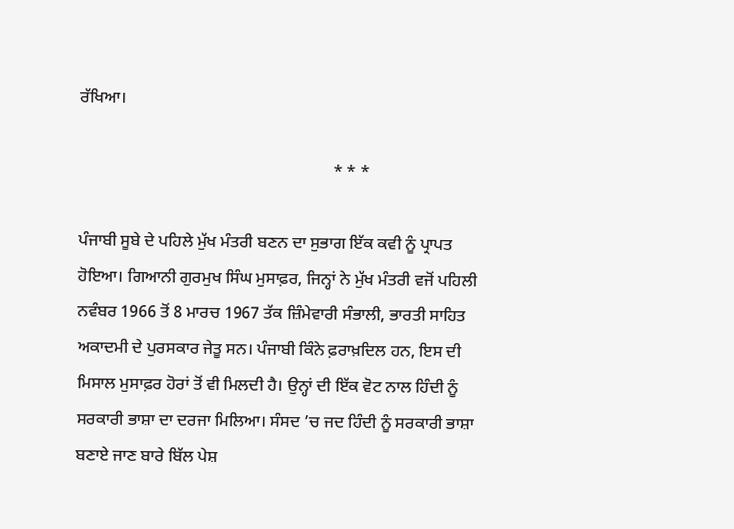ਰੱਖਿਆ।

                                                             * * *

ਪੰਜਾਬੀ ਸੂਬੇ ਦੇ ਪਹਿਲੇ ਮੁੱਖ ਮੰਤਰੀ ਬਣਨ ਦਾ ਸੁਭਾਗ ਇੱਕ ਕਵੀ ਨੂੰ ਪ੍ਰਾਪਤ ਹੋਇਆ। ਗਿਆਨੀ ਗੁਰਮੁਖ ਸਿੰਘ ਮੁਸਾਫ਼ਰ, ਜਿਨ੍ਹਾਂ ਨੇ ਮੁੱਖ ਮੰਤਰੀ ਵਜੋਂ ਪਹਿਲੀ ਨਵੰਬਰ 1966 ਤੋਂ 8 ਮਾਰਚ 1967 ਤੱਕ ਜ਼ਿੰਮੇਵਾਰੀ ਸੰਭਾਲੀ, ਭਾਰਤੀ ਸਾਹਿਤ ਅਕਾਦਮੀ ਦੇ ਪੁਰਸਕਾਰ ਜੇਤੂ ਸਨ। ਪੰਜਾਬੀ ਕਿੰਨੇ ਫ਼ਰਾਖ਼ਦਿਲ ਹਨ, ਇਸ ਦੀ ਮਿਸਾਲ ਮੁਸਾਫ਼ਰ ਹੋਰਾਂ ਤੋਂ ਵੀ ਮਿਲਦੀ ਹੈ। ਉਨ੍ਹਾਂ ਦੀ ਇੱਕ ਵੋਟ ਨਾਲ ਹਿੰਦੀ ਨੂੰ ਸਰਕਾਰੀ ਭਾਸ਼ਾ ਦਾ ਦਰਜਾ ਮਿਲਿਆ। ਸੰਸਦ ’ਚ ਜਦ ਹਿੰਦੀ ਨੂੰ ਸਰਕਾਰੀ ਭਾਸ਼ਾ ਬਣਾਏ ਜਾਣ ਬਾਰੇ ਬਿੱਲ ਪੇਸ਼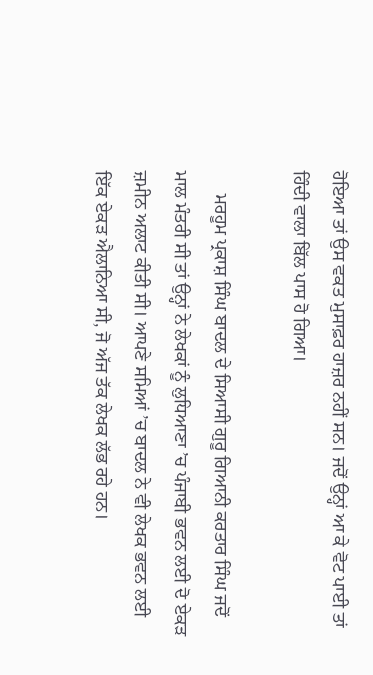ਹੋਇਆ ਤਾਂ ਉਸ ਵਕਤ ਮੁਸਾਫ਼ਰ ਹਾਜ਼ਰ ਨਹੀਂ ਸਨ। ਜਦੋਂ ਉਨ੍ਹਾਂ ਆ ਕੇ ਵੋਟ ਪਾਈ ਤਾਂ ਹਿੰਦੀ ਵਾਲਾ ਬਿੱਲ ਪਾਸ ਹੋ ਗਿਆ।

     ਮਰਹੂਮ ਪ੍ਰਕਾਸ਼ ਸਿੰਘ ਬਾਦਲ ਦੇ ਸਿਆਸੀ ਗੁਰੂ ਗਿਆਨੀ ਕਰਤਾਰ ਸਿੰਘ ਜਦੋਂ ਮਾਲ ਮੰਤਰੀ ਸੀ ਤਾਂ ਉਨ੍ਹਾਂ ਨੇ ਲੇਖਕਾਂ ਨੂੰ ਲੁਧਿਆਣਾ ’ਚ ਪੰਜਾਬੀ ਭਵਨ ਲਈ ਦੋ ਏਕੜ ਜ਼ਮੀਨ ਅਲਾਟ ਕੀਤੀ ਸੀ। ਆਪਣੇ ਸਮਿਆਂ ’ਚ ਬਾਦਲ ਨੇ ਵੀ ਲੇਖਕ ਭਵਨ ਲਈ ਇੱਕ ਏਕੜ ਐਲਾਨਿਆ ਸੀ, ਜੋ ਅੱਜ ਤੱਕ ਲੇਖਕ ਲੱਭ ਰਹੇ ਹਨ।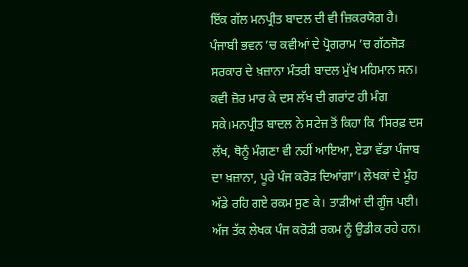ਇੱਕ ਗੱਲ ਮਨਪ੍ਰੀਤ ਬਾਦਲ ਦੀ ਵੀ ਜ਼ਿਕਰਯੋਗ ਹੈ। ਪੰਜਾਬੀ ਭਵਨ ’ਚ ਕਵੀਆਂ ਦੇ ਪ੍ਰੋਗਰਾਮ ’ਚ ਗੱਠਜੋੜ ਸਰਕਾਰ ਦੇ ਖ਼ਜ਼ਾਨਾ ਮੰਤਰੀ ਬਾਦਲ ਮੁੱਖ ਮਹਿਮਾਨ ਸਨ। ਕਵੀ ਜ਼ੋਰ ਮਾਰ ਕੇ ਦਸ ਲੱਖ ਦੀ ਗਰਾਂਟ ਹੀ ਮੰਗ ਸਕੇ।ਮਨਪ੍ਰੀਤ ਬਾਦਲ ਨੇ ਸਟੇਜ ਤੋਂ ਕਿਹਾ ਕਿ ‘ਸਿਰਫ਼ ਦਸ ਲੱਖ, ਥੋਨੂੰ ਮੰਗਣਾ ਵੀ ਨਹੀਂ ਆਇਆ, ਏਡਾ ਵੱਡਾ ਪੰਜਾਬ ਦਾ ਖ਼ਜ਼ਾਨਾ, ਪੂਰੇ ਪੰਜ ਕਰੋੜ ਦਿਆਂਗਾ’। ਲੇਖਕਾਂ ਦੇ ਮੂੰਹ ਅੱਡੇ ਰਹਿ ਗਏ ਰਕਮ ਸੁਣ ਕੇ। ਤਾੜੀਆਂ ਦੀ ਗੂੰਜ ਪਈ। ਅੱਜ ਤੱਕ ਲੇਖਕ ਪੰਜ ਕਰੋੜੀ ਰਕਮ ਨੂੰ ਉਡੀਕ ਰਹੇ ਹਨ।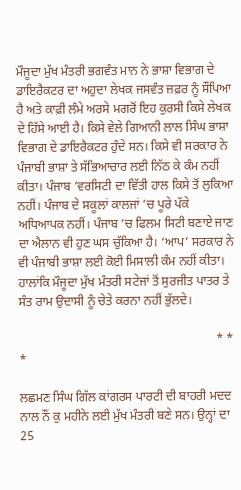ਮੌਜੂਦਾ ਮੁੱਖ ਮੰਤਰੀ ਭਗਵੰਤ ਮਾਨ ਨੇ ਭਾਸ਼ਾ ਵਿਭਾਗ ਦੇ ਡਾਇਰੈਕਟਰ ਦਾ ਅਹੁਦਾ ਲੇਖਕ ਜਸਵੰਤ ਜ਼ਫ਼ਰ ਨੂੰ ਸੌਂਪਿਆ ਹੈ ਅਤੇ ਕਾਫ਼ੀ ਲੰਮੇ ਅਰਸੇ ਮਗਰੋਂ ਇਹ ਕੁਰਸੀ ਕਿਸੇ ਲੇਖਕ ਦੇ ਹਿੱਸੇ ਆਈ ਹੈ। ਕਿਸੇ ਵੇਲੇ ਗਿਆਨੀ ਲਾਲ ਸਿੰਘ ਭਾਸ਼ਾ ਵਿਭਾਗ ਦੇ ਡਾਇਰੈਕਟਰ ਹੁੰਦੇ ਸਨ। ਕਿਸੇ ਵੀ ਸਰਕਾਰ ਨੇ ਪੰਜਾਬੀ ਭਾਸ਼ਾ ਤੇ ਸੱਭਿਆਚਾਰ ਲਈ ਨਿੱਠ ਕੇ ਕੰਮ ਨਹੀਂ ਕੀਤਾ। ਪੰਜਾਬ ’ਵਰਸਿਟੀ ਦਾ ਵਿੱਤੀ ਹਾਲ ਕਿਸੇ ਤੋਂ ਲੁਕਿਆ ਨਹੀਂ। ਪੰਜਾਬ ਦੇ ਸਕੂਲਾਂ ਕਾਲਜਾਂ ’ਚ ਪੂਰੇ ਪੱਕੇ ਅਧਿਆਪਕ ਨਹੀਂ। ਪੰਜਾਬ ’ਚ ਫਿਲਮ ਸਿਟੀ ਬਣਾਏ ਜਾਣ ਦਾ ਐਲਾਨ ਵੀ ਹੁਣ ਘਸ ਚੁੱਕਿਆ ਹੈ। ‘ਆਪ’ ਸਰਕਾਰ ਨੇ ਵੀ ਪੰਜਾਬੀ ਭਾਸ਼ਾ ਲਈ ਕੋਈ ਮਿਸਾਲੀ ਕੰਮ ਨਹੀਂ ਕੀਤਾ। ਹਾਲਾਂਕਿ ਮੌਜੂਦਾ ਮੁੱਖ ਮੰਤਰੀ ਸਟੇਜਾਂ ਤੋਂ ਸੁਰਜੀਤ ਪਾਤਰ ਤੇ ਸੰਤ ਰਾਮ ਉਦਾਸੀ ਨੂੰ ਚੇਤੇ ਕਰਨਾ ਨਹੀਂ ਭੁੱਲਦੇ।

                                                               * * *

ਲਛਮਣ ਸਿੰਘ ਗਿੱਲ ਕਾਂਗਰਸ ਪਾਰਟੀ ਦੀ ਬਾਹਰੀ ਮਦਦ ਨਾਲ ਨੌਂ ਕੁ ਮਹੀਨੇ ਲਈ ਮੁੱਖ ਮੰਤਰੀ ਬਣੇ ਸਨ। ਉਨ੍ਹਾਂ ਦਾ 25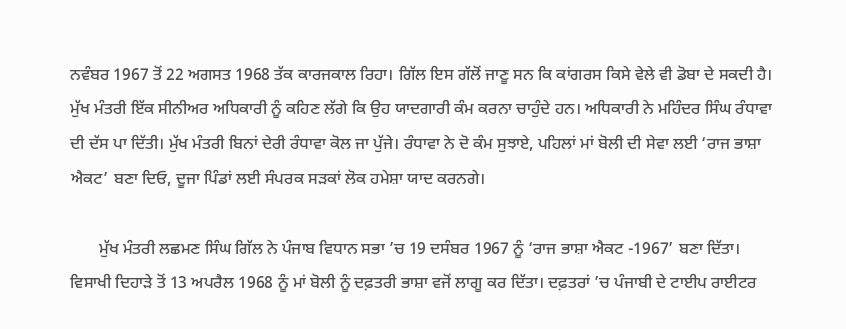ਨਵੰਬਰ 1967 ਤੋਂ 22 ਅਗਸਤ 1968 ਤੱਕ ਕਾਰਜਕਾਲ ਰਿਹਾ। ਗਿੱਲ ਇਸ ਗੱਲੋਂ ਜਾਣੂ ਸਨ ਕਿ ਕਾਂਗਰਸ ਕਿਸੇ ਵੇਲੇ ਵੀ ਡੋਬਾ ਦੇ ਸਕਦੀ ਹੈ। ਮੁੱਖ ਮੰਤਰੀ ਇੱਕ ਸੀਨੀਅਰ ਅਧਿਕਾਰੀ ਨੂੰ ਕਹਿਣ ਲੱਗੇ ਕਿ ਉਹ ਯਾਦਗਾਰੀ ਕੰਮ ਕਰਨਾ ਚਾਹੁੰਦੇ ਹਨ। ਅਧਿਕਾਰੀ ਨੇ ਮਹਿੰਦਰ ਸਿੰਘ ਰੰਧਾਵਾ ਦੀ ਦੱਸ ਪਾ ਦਿੱਤੀ। ਮੁੱਖ ਮੰਤਰੀ ਬਿਨਾਂ ਦੇਰੀ ਰੰਧਾਵਾ ਕੋਲ ਜਾ ਪੁੱਜੇ। ਰੰਧਾਵਾ ਨੇ ਦੋ ਕੰਮ ਸੁਝਾਏ, ਪਹਿਲਾਂ ਮਾਂ ਬੋਲੀ ਦੀ ਸੇਵਾ ਲਈ ‘ਰਾਜ ਭਾਸ਼ਾ ਐਕਟ’ ਬਣਾ ਦਿਓ, ਦੂਜਾ ਪਿੰਡਾਂ ਲਈ ਸੰਪਰਕ ਸੜਕਾਂ ਲੋਕ ਹਮੇਸ਼ਾ ਯਾਦ ਕਰਨਗੇ।

       ਮੁੱਖ ਮੰਤਰੀ ਲਛਮਣ ਸਿੰਘ ਗਿੱਲ ਨੇ ਪੰਜਾਬ ਵਿਧਾਨ ਸਭਾ ’ਚ 19 ਦਸੰਬਰ 1967 ਨੂੰ ‘ਰਾਜ ਭਾਸ਼ਾ ਐਕਟ -1967’ ਬਣਾ ਦਿੱਤਾ। ਵਿਸਾਖੀ ਦਿਹਾੜੇ ਤੋਂ 13 ਅਪਰੈਲ 1968 ਨੂੰ ਮਾਂ ਬੋਲੀ ਨੂੰ ਦਫ਼ਤਰੀ ਭਾਸ਼ਾ ਵਜੋਂ ਲਾਗੂ ਕਰ ਦਿੱਤਾ। ਦਫ਼ਤਰਾਂ ’ਚ ਪੰਜਾਬੀ ਦੇ ਟਾਈਪ ਰਾਈਟਰ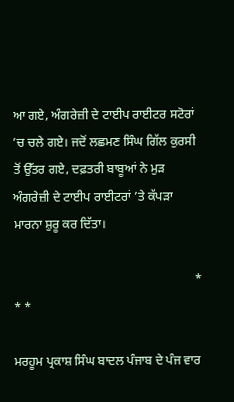ਆ ਗਏ, ਅੰਗਰੇਜ਼ੀ ਦੇ ਟਾਈਪ ਰਾਈਟਰ ਸਟੋਰਾਂ ’ਚ ਚਲੇ ਗਏ। ਜਦੋਂ ਲਛਮਣ ਸਿੰਘ ਗਿੱਲ ਕੁਰਸੀ ਤੋਂ ਉੱਤਰ ਗਏ, ਦਫ਼ਤਰੀ ਬਾਬੂਆਂ ਨੇ ਮੁੜ ਅੰਗਰੇਜ਼ੀ ਦੇ ਟਾਈਪ ਰਾਈਟਰਾਂ ’ਤੇ ਕੱਪੜਾ ਮਾਰਨਾ ਸ਼ੁਰੂ ਕਰ ਦਿੱਤਾ।

                                                          * * *

ਮਰਹੂਮ ਪ੍ਰਕਾਸ਼ ਸਿੰਘ ਬਾਦਲ ਪੰਜਾਬ ਦੇ ਪੰਜ ਵਾਰ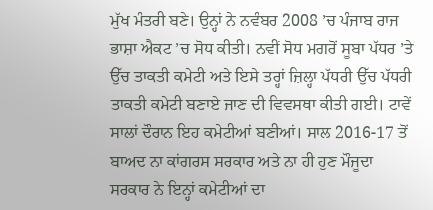ਮੁੱਖ ਮੰਤਰੀ ਬਣੇ। ਉਨ੍ਹਾਂ ਨੇ ਨਵੰਬਰ 2008 ’ਚ ਪੰਜਾਬ ਰਾਜ ਭਾਸ਼ਾ ਐਕਟ ’ਚ ਸੋਧ ਕੀਤੀ। ਨਵੀਂ ਸੋਧ ਮਗਰੋਂ ਸੂਬਾ ਪੱਧਰ ’ਤੇ ਉੱਚ ਤਾਕਤੀ ਕਮੇਟੀ ਅਤੇ ਇਸੇ ਤਰ੍ਹਾਂ ਜ਼ਿਲ੍ਹਾ ਪੱਧਰੀ ਉੱਚ ਪੱਧਰੀ ਤਾਕਤੀ ਕਮੇਟੀ ਬਣਾਏ ਜਾਣ ਦੀ ਵਿਵਸਥਾ ਕੀਤੀ ਗਈ। ਟਾਵੇਂ ਸਾਲਾਂ ਦੌਰਾਨ ਇਹ ਕਮੇਟੀਆਂ ਬਣੀਆਂ। ਸਾਲ 2016-17 ਤੋਂ ਬਾਅਦ ਨਾ ਕਾਂਗਰਸ ਸਰਕਾਰ ਅਤੇ ਨਾ ਹੀ ਹੁਣ ਮੌਜੂਦਾ ਸਰਕਾਰ ਨੇ ਇਨ੍ਹਾਂ ਕਮੇਟੀਆਂ ਦਾ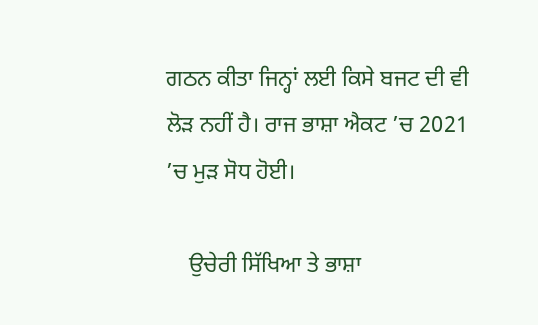ਗਠਨ ਕੀਤਾ ਜਿਨ੍ਹਾਂ ਲਈ ਕਿਸੇ ਬਜਟ ਦੀ ਵੀ ਲੋੜ ਨਹੀਂ ਹੈ। ਰਾਜ ਭਾਸ਼ਾ ਐਕਟ ’ਚ 2021 ’ਚ ਮੁੜ ਸੋਧ ਹੋਈ।

    ਉਚੇਰੀ ਸਿੱਖਿਆ ਤੇ ਭਾਸ਼ਾ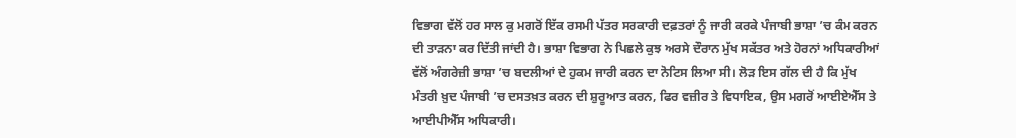ਵਿਭਾਗ ਵੱਲੋਂ ਹਰ ਸਾਲ ਕੁ ਮਗਰੋਂ ਇੱਕ ਰਸਮੀ ਪੱਤਰ ਸਰਕਾਰੀ ਦਫ਼ਤਰਾਂ ਨੂੰ ਜਾਰੀ ਕਰਕੇ ਪੰਜਾਬੀ ਭਾਸ਼ਾ ’ਚ ਕੰਮ ਕਰਨ ਦੀ ਤਾੜਨਾ ਕਰ ਦਿੱਤੀ ਜਾਂਦੀ ਹੈ। ਭਾਸ਼ਾ ਵਿਭਾਗ ਨੇ ਪਿਛਲੇ ਕੁਝ ਅਰਸੇ ਦੌਰਾਨ ਮੁੱਖ ਸਕੱਤਰ ਅਤੇ ਹੋਰਨਾਂ ਅਧਿਕਾਰੀਆਂ ਵੱਲੋਂ ਅੰਗਰੇਜ਼ੀ ਭਾਸ਼ਾ ’ਚ ਬਦਲੀਆਂ ਦੇ ਹੁਕਮ ਜਾਰੀ ਕਰਨ ਦਾ ਨੋਟਿਸ ਲਿਆ ਸੀ। ਲੋੜ ਇਸ ਗੱਲ ਦੀ ਹੈ ਕਿ ਮੁੱਖ ਮੰਤਰੀ ਖ਼ੁਦ ਪੰਜਾਬੀ ’ਚ ਦਸਤਖ਼ਤ ਕਰਨ ਦੀ ਸ਼ੁਰੂਆਤ ਕਰਨ, ਫਿਰ ਵਜ਼ੀਰ ਤੇ ਵਿਧਾਇਕ, ਉਸ ਮਗਰੋਂ ਆਈਏਐੱਸ ਤੇ ਆਈਪੀਐੱਸ ਅਧਿਕਾਰੀ।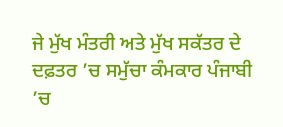ਜੇ ਮੁੱਖ ਮੰਤਰੀ ਅਤੇ ਮੁੱਖ ਸਕੱਤਰ ਦੇ ਦਫ਼ਤਰ ’ਚ ਸਮੁੱਚਾ ਕੰਮਕਾਰ ਪੰਜਾਬੀ ’ਚ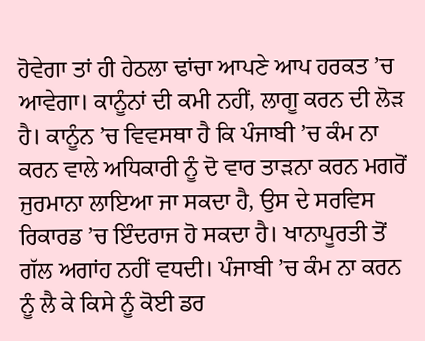ਹੋਵੇਗਾ ਤਾਂ ਹੀ ਹੇਠਲਾ ਢਾਂਚਾ ਆਪਣੇ ਆਪ ਹਰਕਤ ’ਚ ਆਵੇਗਾ। ਕਾਨੂੰਨਾਂ ਦੀ ਕਮੀ ਨਹੀਂ, ਲਾਗੂ ਕਰਨ ਦੀ ਲੋੜ ਹੈ। ਕਾਨੂੰਨ ’ਚ ਵਿਵਸਥਾ ਹੈ ਕਿ ਪੰਜਾਬੀ ’ਚ ਕੰਮ ਨਾ ਕਰਨ ਵਾਲੇ ਅਧਿਕਾਰੀ ਨੂੰ ਦੋ ਵਾਰ ਤਾੜਨਾ ਕਰਨ ਮਗਰੋਂ ਜੁਰਮਾਨਾ ਲਾਇਆ ਜਾ ਸਕਦਾ ਹੈ, ਉਸ ਦੇ ਸਰਵਿਸ ਰਿਕਾਰਡ ’ਚ ਇੰਦਰਾਜ ਹੋ ਸਕਦਾ ਹੈ। ਖਾਨਾਪੂਰਤੀ ਤੋਂ ਗੱਲ ਅਗਾਂਹ ਨਹੀਂ ਵਧਦੀ। ਪੰਜਾਬੀ ’ਚ ਕੰਮ ਨਾ ਕਰਨ ਨੂੰ ਲੈ ਕੇ ਕਿਸੇ ਨੂੰ ਕੋਈ ਡਰ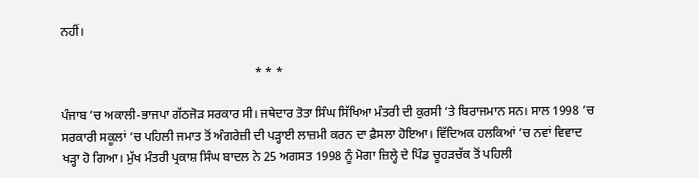ਨਹੀਂ।

                                                              * * *

ਪੰਜਾਬ ’ਚ ਅਕਾਲੀ-ਭਾਜਪਾ ਗੱਠਜੋੜ ਸਰਕਾਰ ਸੀ। ਜਥੇਦਾਰ ਤੋਤਾ ਸਿੰਘ ਸਿੱਖਿਆ ਮੰਤਰੀ ਦੀ ਕੁਰਸੀ ’ਤੇ ਬਿਰਾਜਮਾਨ ਸਨ। ਸਾਲ 1998 ’ਚ ਸਰਕਾਰੀ ਸਕੂਲਾਂ ’ਚ ਪਹਿਲੀ ਜਮਾਤ ਤੋਂ ਅੰਗਰੇਜ਼ੀ ਦੀ ਪੜ੍ਹਾਈ ਲਾਜ਼ਮੀ ਕਰਨ ਦਾ ਫ਼ੈਸਲਾ ਹੋਇਆ। ਵਿੱਦਿਅਕ ਹਲਕਿਆਂ ’ਚ ਨਵਾਂ ਵਿਵਾਦ ਖੜ੍ਹਾ ਹੋ ਗਿਆ। ਮੁੱਖ ਮੰਤਰੀ ਪ੍ਰਕਾਸ਼ ਸਿੰਘ ਬਾਦਲ ਨੇ 25 ਅਗਸਤ 1998 ਨੂੰ ਮੋਗਾ ਜ਼ਿਲ੍ਹੇ ਦੇ ਪਿੰਡ ਚੂਹੜਚੱਕ ਤੋਂ ਪਹਿਲੀ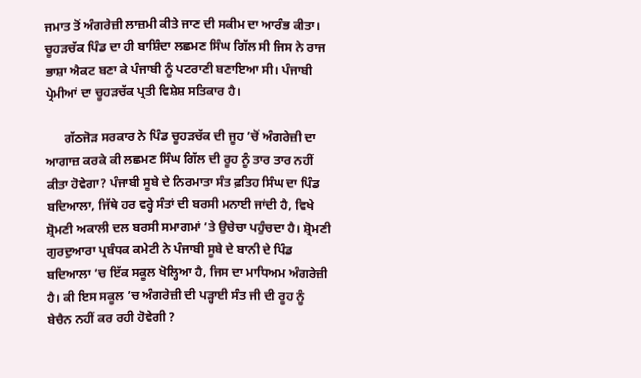ਜਮਾਤ ਤੋਂ ਅੰਗਰੇਜ਼ੀ ਲਾਜ਼ਮੀ ਕੀਤੇ ਜਾਣ ਦੀ ਸਕੀਮ ਦਾ ਆਰੰਭ ਕੀਤਾ। ਚੂਹੜਚੱਕ ਪਿੰਡ ਦਾ ਹੀ ਬਾਸ਼ਿੰਦਾ ਲਛਮਣ ਸਿੰਘ ਗਿੱਲ ਸੀ ਜਿਸ ਨੇ ਰਾਜ ਭਾਸ਼ਾ ਐਕਟ ਬਣਾ ਕੇ ਪੰਜਾਬੀ ਨੂੰ ਪਟਰਾਣੀ ਬਣਾਇਆ ਸੀ। ਪੰਜਾਬੀ ਪ੍ਰੇਮੀਆਂ ਦਾ ਚੂਹੜਚੱਕ ਪ੍ਰਤੀ ਵਿਸ਼ੇਸ਼ ਸਤਿਕਾਰ ਹੈ।

      ਗੱਠਜੋੜ ਸਰਕਾਰ ਨੇ ਪਿੰਡ ਚੂਹੜਚੱਕ ਦੀ ਜੂਹ ’ਚੋਂ ਅੰਗਰੇਜ਼ੀ ਦਾ ਆਗਾਜ਼ ਕਰਕੇ ਕੀ ਲਛਮਣ ਸਿੰਘ ਗਿੱਲ ਦੀ ਰੂਹ ਨੂੰ ਤਾਰ ਤਾਰ ਨਹੀਂ ਕੀਤਾ ਹੋਵੇਗਾ? ਪੰਜਾਬੀ ਸੂਬੇ ਦੇ ਨਿਰਮਾਤਾ ਸੰਤ ਫ਼ਤਿਹ ਸਿੰਘ ਦਾ ਪਿੰਡ ਬਦਿਆਲਾ, ਜਿੱਥੇ ਹਰ ਵਰ੍ਹੇ ਸੰਤਾਂ ਦੀ ਬਰਸੀ ਮਨਾਈ ਜਾਂਦੀ ਹੈ, ਵਿਖੇ ਸ਼੍ਰੋਮਣੀ ਅਕਾਲੀ ਦਲ ਬਰਸੀ ਸਮਾਗਮਾਂ ’ਤੇ ਉਚੇਚਾ ਪਹੁੰਚਦਾ ਹੈ। ਸ਼੍ਰੋਮਣੀ ਗੁਰਦੁਆਰਾ ਪ੍ਰਬੰਧਕ ਕਮੇਟੀ ਨੇ ਪੰਜਾਬੀ ਸੂਬੇ ਦੇ ਬਾਨੀ ਦੇ ਪਿੰਡ ਬਦਿਆਲਾ ’ਚ ਇੱਕ ਸਕੂਲ ਖੋਲ੍ਹਿਆ ਹੈ, ਜਿਸ ਦਾ ਮਾਧਿਅਮ ਅੰਗਰੇਜ਼ੀ ਹੈ। ਕੀ ਇਸ ਸਕੂਲ ’ਚ ਅੰਗਰੇਜ਼ੀ ਦੀ ਪੜ੍ਹਾਈ ਸੰਤ ਜੀ ਦੀ ਰੂਹ ਨੂੰ ਬੇਚੈਨ ਨਹੀਂ ਕਰ ਰਹੀ ਹੋਵੇਗੀ ?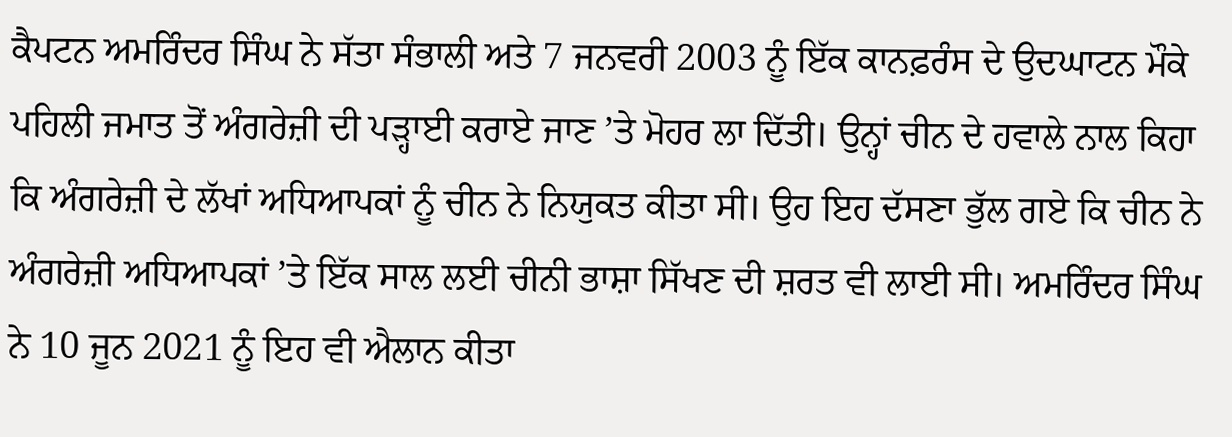ਕੈਪਟਨ ਅਮਰਿੰਦਰ ਸਿੰਘ ਨੇ ਸੱਤਾ ਸੰਭਾਲੀ ਅਤੇ 7 ਜਨਵਰੀ 2003 ਨੂੰ ਇੱਕ ਕਾਨਫ਼ਰੰਸ ਦੇ ਉਦਘਾਟਨ ਮੌਕੇ ਪਹਿਲੀ ਜਮਾਤ ਤੋਂ ਅੰਗਰੇਜ਼ੀ ਦੀ ਪੜ੍ਹਾਈ ਕਰਾਏ ਜਾਣ ’ਤੇ ਮੋਹਰ ਲਾ ਦਿੱਤੀ। ਉਨ੍ਹਾਂ ਚੀਨ ਦੇ ਹਵਾਲੇ ਨਾਲ ਕਿਹਾ ਕਿ ਅੰਗਰੇਜ਼ੀ ਦੇ ਲੱਖਾਂ ਅਧਿਆਪਕਾਂ ਨੂੰ ਚੀਨ ਨੇ ਨਿਯੁਕਤ ਕੀਤਾ ਸੀ। ਉਹ ਇਹ ਦੱਸਣਾ ਭੁੱਲ ਗਏ ਕਿ ਚੀਨ ਨੇ ਅੰਗਰੇਜ਼ੀ ਅਧਿਆਪਕਾਂ ’ਤੇ ਇੱਕ ਸਾਲ ਲਈ ਚੀਨੀ ਭਾਸ਼ਾ ਸਿੱਖਣ ਦੀ ਸ਼ਰਤ ਵੀ ਲਾਈ ਸੀ। ਅਮਰਿੰਦਰ ਸਿੰਘ ਨੇ 10 ਜੂਨ 2021 ਨੂੰ ਇਹ ਵੀ ਐਲਾਨ ਕੀਤਾ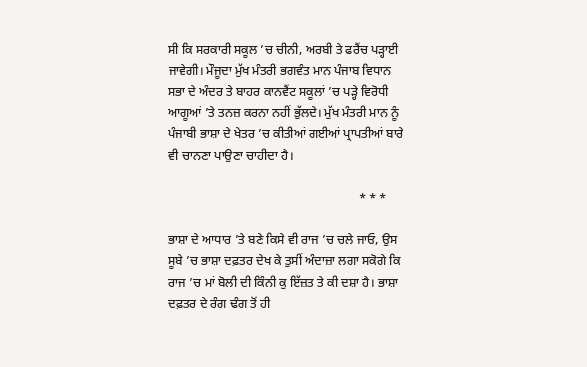ਸੀ ਕਿ ਸਰਕਾਰੀ ਸਕੂਲ ’ਚ ਚੀਨੀ, ਅਰਬੀ ਤੇ ਫਰੈਂਚ ਪੜ੍ਹਾਈ ਜਾਵੇਗੀ। ਮੌਜੂਦਾ ਮੁੱਖ ਮੰਤਰੀ ਭਗਵੰਤ ਮਾਨ ਪੰਜਾਬ ਵਿਧਾਨ ਸਭਾ ਦੇ ਅੰਦਰ ਤੇ ਬਾਹਰ ਕਾਨਵੈਂਟ ਸਕੂਲਾਂ ’ਚ ਪੜ੍ਹੇ ਵਿਰੋਧੀ ਆਗੂਆਂ ’ਤੇ ਤਨਜ਼ ਕਰਨਾ ਨਹੀਂ ਭੁੱਲਦੇ। ਮੁੱਖ ਮੰਤਰੀ ਮਾਨ ਨੂੰ ਪੰਜਾਬੀ ਭਾਸ਼ਾ ਦੇ ਖੇਤਰ ’ਚ ਕੀਤੀਆਂ ਗਈਆਂ ਪ੍ਰਾਪਤੀਆਂ ਬਾਰੇ ਵੀ ਚਾਨਣਾ ਪਾਉਣਾ ਚਾਹੀਦਾ ਹੈ।

                                                             * * *

ਭਾਸ਼ਾ ਦੇ ਆਧਾਰ ’ਤੇ ਬਣੇ ਕਿਸੇ ਵੀ ਰਾਜ ’ਚ ਚਲੇ ਜਾਓ, ਉਸ ਸੂਬੇ ’ਚ ਭਾਸ਼ਾ ਦਫ਼ਤਰ ਦੇਖ ਕੇ ਤੁਸੀਂ ਅੰਦਾਜ਼ਾ ਲਗਾ ਸਕੋਗੇ ਕਿ ਰਾਜ ’ਚ ਮਾਂ ਬੋਲੀ ਦੀ ਕਿੰਨੀ ਕੁ ਇੱਜ਼ਤ ਤੇ ਕੀ ਦਸ਼ਾ ਹੈ। ਭਾਸ਼ਾ ਦਫ਼ਤਰ ਦੇ ਰੰਗ ਢੰਗ ਤੋਂ ਹੀ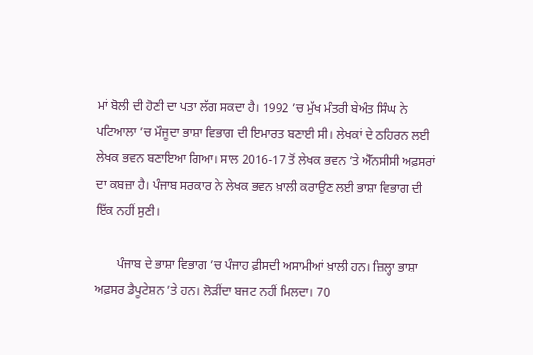ਮਾਂ ਬੋਲੀ ਦੀ ਹੋਣੀ ਦਾ ਪਤਾ ਲੱਗ ਸਕਦਾ ਹੈ। 1992 ’ਚ ਮੁੱਖ ਮੰਤਰੀ ਬੇਅੰਤ ਸਿੰਘ ਨੇ ਪਟਿਆਲਾ ’ਚ ਮੌਜੂਦਾ ਭਾਸ਼ਾ ਵਿਭਾਗ ਦੀ ਇਮਾਰਤ ਬਣਾਈ ਸੀ। ਲੇਖਕਾਂ ਦੇ ਠਹਿਰਨ ਲਈ ਲੇਖਕ ਭਵਨ ਬਣਾਇਆ ਗਿਆ। ਸਾਲ 2016-17 ਤੋਂ ਲੇਖਕ ਭਵਨ ’ਤੇ ਐੱਨਸੀਸੀ ਅਫ਼ਸਰਾਂ ਦਾ ਕਬਜ਼ਾ ਹੈ। ਪੰਜਾਬ ਸਰਕਾਰ ਨੇ ਲੇਖਕ ਭਵਨ ਖ਼ਾਲੀ ਕਰਾਉਣ ਲਈ ਭਾਸ਼ਾ ਵਿਭਾਗ ਦੀ ਇੱਕ ਨਹੀਂ ਸੁਣੀ।

       ਪੰਜਾਬ ਦੇ ਭਾਸ਼ਾ ਵਿਭਾਗ ’ਚ ਪੰਜਾਹ ਫ਼ੀਸਦੀ ਅਸਾਮੀਆਂ ਖ਼ਾਲੀ ਹਨ। ਜ਼ਿਲ੍ਹਾ ਭਾਸ਼ਾ ਅਫ਼ਸਰ ਡੈਪੂਟੇਸ਼ਨ ’ਤੇ ਹਨ। ਲੋੜੀਂਦਾ ਬਜਟ ਨਹੀਂ ਮਿਲਦਾ। 70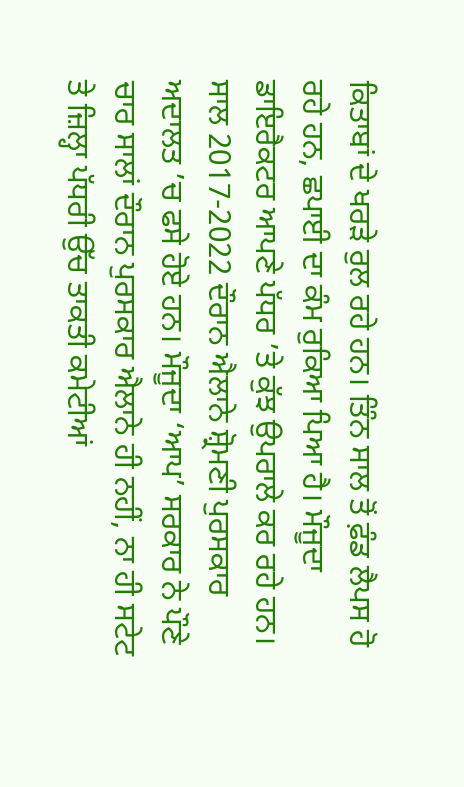ਕਿਤਾਬਾਂ ਦੇ ਖਰੜੇ ਰੁਲ ਰਹੇ ਹਨ। ਤਿੰਨ ਸਾਲ ਤੋਂ ਫ਼ੰਡ ਲੈਪਸ ਹੋ ਰਹੇ ਹਨ, ਛਪਾਈ ਦਾ ਕੰਮ ਰੁਕਿਆ ਪਿਆ ਹੈ। ਮੌਜੂਦਾ ਡਾਇਰੈਕਟਰ ਆਪਣੇ ਪੱਧਰ ’ਤੇ ਕੁੱਝ ਉਪਰਾਲੇ ਕਰ ਰਹੇ ਹਨ। ਸਾਲ 2017-2022 ਦੌਰਾਨ ਐਲਾਨੇ ਸ਼੍ਰੋਮਣੀ ਪੁਰਸਕਾਰ ਅਦਾਲਤ ’ਚ ਫਸੇ ਹੋਏ ਹਨ। ਮੌਜੂਦਾ ‘ਆਪ’ ਸਰਕਾਰ ਨੇ ਪੌਣੇ ਚਾਰ ਸਾਲਾਂ ਦੌਰਾਨ ਪੁਰਸਕਾਰ ਐਲਾਨੇ ਹੀ ਨਹੀਂ, ਨਾ ਹੀ ਸਟੇਟ ਤੇ ਜ਼ਿਲ੍ਹਾ ਪੱਧਰੀ ਉੱਚ ਤਾਕਤੀ ਕਮੇਟੀਆਂ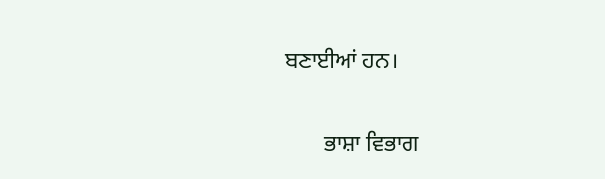ਬਣਾਈਆਂ ਹਨ।

       ਭਾਸ਼ਾ ਵਿਭਾਗ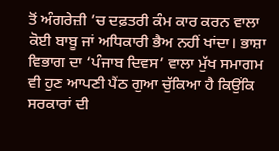ਤੋਂ ਅੰਗਰੇਜ਼ੀ ’ਚ ਦਫ਼ਤਰੀ ਕੰਮ ਕਾਰ ਕਰਨ ਵਾਲਾ ਕੋਈ ਬਾਬੂ ਜਾਂ ਅਧਿਕਾਰੀ ਭੈਅ ਨਹੀਂ ਖਾਂਦਾ। ਭਾਸ਼ਾ ਵਿਭਾਗ ਦਾ ‘ਪੰਜਾਬ ਦਿਵਸ’ ਵਾਲਾ ਮੁੱਖ ਸਮਾਗਮ ਵੀ ਹੁਣ ਆਪਣੀ ਪੈਂਠ ਗੁਆ ਚੁੱਕਿਆ ਹੈ ਕਿਉਂਕਿ ਸਰਕਾਰਾਂ ਦੀ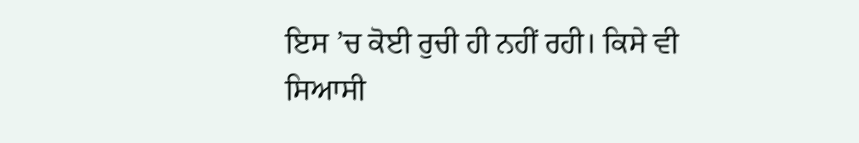ਇਸ ’ਚ ਕੋਈ ਰੁਚੀ ਹੀ ਨਹੀਂ ਰਹੀ। ਕਿਸੇ ਵੀ ਸਿਆਸੀ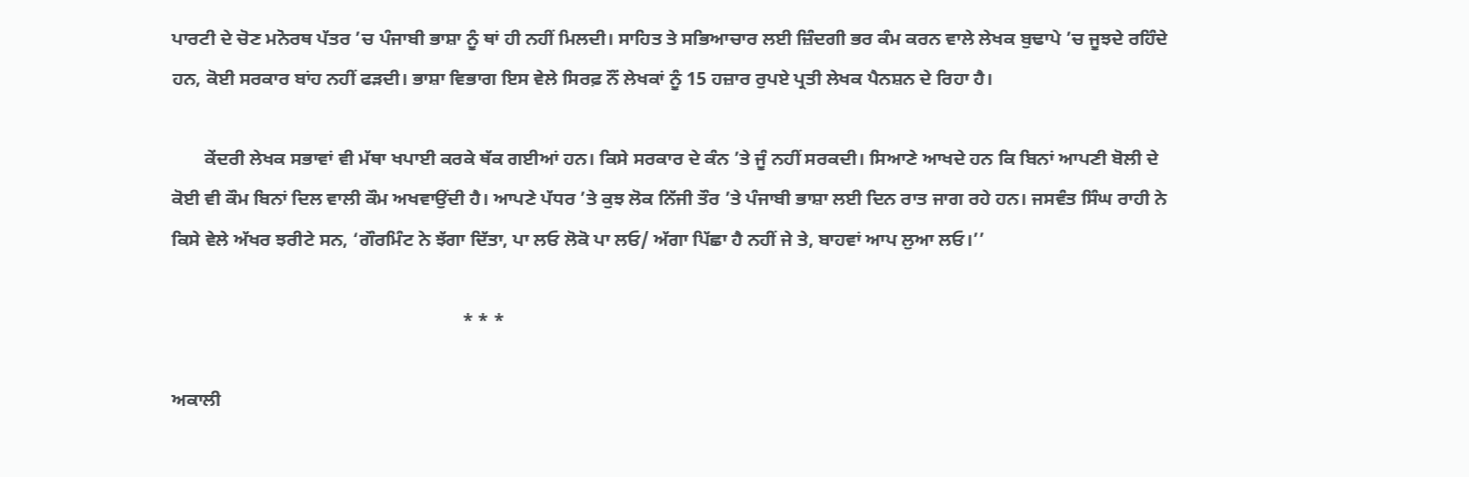ਪਾਰਟੀ ਦੇ ਚੋਣ ਮਨੋਰਥ ਪੱਤਰ ’ਚ ਪੰਜਾਬੀ ਭਾਸ਼ਾ ਨੂੰ ਥਾਂ ਹੀ ਨਹੀਂ ਮਿਲਦੀ। ਸਾਹਿਤ ਤੇ ਸਭਿਆਚਾਰ ਲਈ ਜ਼ਿੰਦਗੀ ਭਰ ਕੰਮ ਕਰਨ ਵਾਲੇ ਲੇਖਕ ਬੁਢਾਪੇ ’ਚ ਜੂਝਦੇ ਰਹਿੰਦੇ ਹਨ, ਕੋਈ ਸਰਕਾਰ ਬਾਂਹ ਨਹੀਂ ਫੜਦੀ। ਭਾਸ਼ਾ ਵਿਭਾਗ ਇਸ ਵੇਲੇ ਸਿਰਫ਼ ਨੌਂ ਲੇਖਕਾਂ ਨੂੰ 15 ਹਜ਼ਾਰ ਰੁਪਏ ਪ੍ਰਤੀ ਲੇਖਕ ਪੈਨਸ਼ਨ ਦੇ ਰਿਹਾ ਹੈ।

       ਕੇਂਦਰੀ ਲੇਖਕ ਸਭਾਵਾਂ ਵੀ ਮੱਥਾ ਖਪਾਈ ਕਰਕੇ ਥੱਕ ਗਈਆਂ ਹਨ। ਕਿਸੇ ਸਰਕਾਰ ਦੇ ਕੰਨ ’ਤੇ ਜੂੰ ਨਹੀਂ ਸਰਕਦੀ। ਸਿਆਣੇ ਆਖਦੇ ਹਨ ਕਿ ਬਿਨਾਂ ਆਪਣੀ ਬੋਲੀ ਦੇ ਕੋਈ ਵੀ ਕੌਮ ਬਿਨਾਂ ਦਿਲ ਵਾਲੀ ਕੌਮ ਅਖਵਾਉਂਦੀ ਹੈ। ਆਪਣੇ ਪੱਧਰ ’ਤੇ ਕੁਝ ਲੋਕ ਨਿੱਜੀ ਤੌਰ ’ਤੇ ਪੰਜਾਬੀ ਭਾਸ਼ਾ ਲਈ ਦਿਨ ਰਾਤ ਜਾਗ ਰਹੇ ਹਨ। ਜਸਵੰਤ ਸਿੰਘ ਰਾਹੀ ਨੇ ਕਿਸੇ ਵੇਲੇ ਅੱਖਰ ਝਰੀਟੇ ਸਨ, ‘ਗੌਰਮਿੰਟ ਨੇ ਝੱਗਾ ਦਿੱਤਾ, ਪਾ ਲਓ ਲੋਕੋ ਪਾ ਲਓ/ ਅੱਗਾ ਪਿੱਛਾ ਹੈ ਨਹੀਂ ਜੇ ਤੇ, ਬਾਹਵਾਂ ਆਪ ਲੁਆ ਲਓ।’’

                                                              * * *

ਅਕਾਲੀ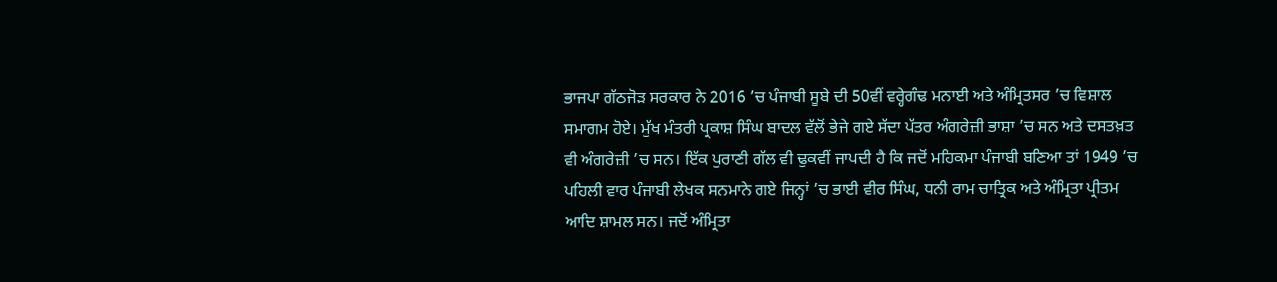ਭਾਜਪਾ ਗੱਠਜੋੜ ਸਰਕਾਰ ਨੇ 2016 ’ਚ ਪੰਜਾਬੀ ਸੂਬੇ ਦੀ 50ਵੀਂ ਵਰ੍ਹੇਗੰਢ ਮਨਾਈ ਅਤੇ ਅੰਮ੍ਰਿਤਸਰ ’ਚ ਵਿਸ਼ਾਲ ਸਮਾਗਮ ਹੋਏ। ਮੁੱਖ ਮੰਤਰੀ ਪ੍ਰਕਾਸ਼ ਸਿੰਘ ਬਾਦਲ ਵੱਲੋਂ ਭੇਜੇ ਗਏ ਸੱਦਾ ਪੱਤਰ ਅੰਗਰੇਜ਼ੀ ਭਾਸ਼ਾ ’ਚ ਸਨ ਅਤੇ ਦਸਤਖ਼ਤ ਵੀ ਅੰਗਰੇਜ਼ੀ ’ਚ ਸਨ। ਇੱਕ ਪੁਰਾਣੀ ਗੱਲ ਵੀ ਢੁਕਵੀਂ ਜਾਪਦੀ ਹੈ ਕਿ ਜਦੋਂ ਮਹਿਕਮਾ ਪੰਜਾਬੀ ਬਣਿਆ ਤਾਂ 1949 ’ਚ ਪਹਿਲੀ ਵਾਰ ਪੰਜਾਬੀ ਲੇਖਕ ਸਨਮਾਨੇ ਗਏ ਜਿਨ੍ਹਾਂ ’ਚ ਭਾਈ ਵੀਰ ਸਿੰਘ, ਧਨੀ ਰਾਮ ਚਾਤ੍ਰਿਕ ਅਤੇ ਅੰਮ੍ਰਿਤਾ ਪ੍ਰੀਤਮ ਆਦਿ ਸ਼ਾਮਲ ਸਨ। ਜਦੋਂ ਅੰਮ੍ਰਿਤਾ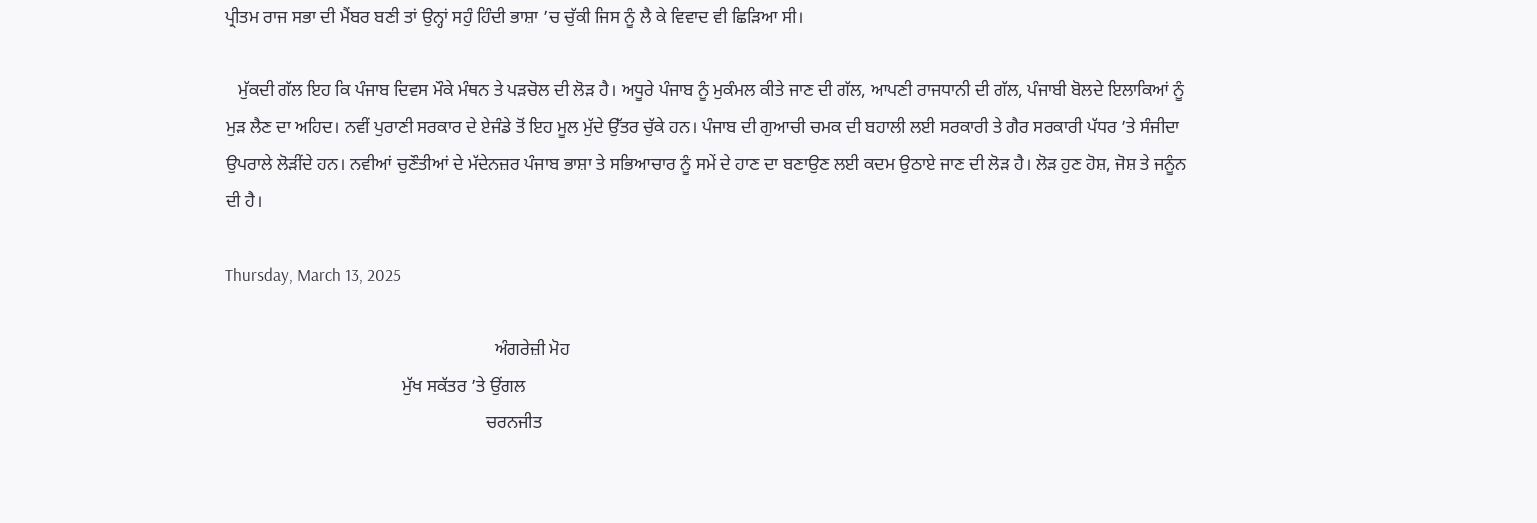ਪ੍ਰੀਤਮ ਰਾਜ ਸਭਾ ਦੀ ਮੈਂਬਰ ਬਣੀ ਤਾਂ ਉਨ੍ਹਾਂ ਸਹੁੰ ਹਿੰਦੀ ਭਾਸ਼ਾ ’ਚ ਚੁੱਕੀ ਜਿਸ ਨੂੰ ਲੈ ਕੇ ਵਿਵਾਦ ਵੀ ਛਿੜਿਆ ਸੀ।

   ਮੁੱਕਦੀ ਗੱਲ ਇਹ ਕਿ ਪੰਜਾਬ ਦਿਵਸ ਮੌਕੇ ਮੰਥਨ ਤੇ ਪੜਚੋਲ ਦੀ ਲੋੜ ਹੈ। ਅਧੂਰੇ ਪੰਜਾਬ ਨੂੰ ਮੁਕੰਮਲ ਕੀਤੇ ਜਾਣ ਦੀ ਗੱਲ, ਆਪਣੀ ਰਾਜਧਾਨੀ ਦੀ ਗੱਲ, ਪੰਜਾਬੀ ਬੋਲਦੇ ਇਲਾਕਿਆਂ ਨੂੰ ਮੁੜ ਲੈਣ ਦਾ ਅਹਿਦ। ਨਵੀਂ ਪੁਰਾਣੀ ਸਰਕਾਰ ਦੇ ਏਜੰਡੇ ਤੋਂ ਇਹ ਮੂਲ ਮੁੱਦੇ ਉੱਤਰ ਚੁੱਕੇ ਹਨ। ਪੰਜਾਬ ਦੀ ਗੁਆਚੀ ਚਮਕ ਦੀ ਬਹਾਲੀ ਲਈ ਸਰਕਾਰੀ ਤੇ ਗੈਰ ਸਰਕਾਰੀ ਪੱਧਰ ’ਤੇ ਸੰਜੀਦਾ ਉਪਰਾਲੇ ਲੋੜੀਂਦੇ ਹਨ। ਨਵੀਆਂ ਚੁਣੌਤੀਆਂ ਦੇ ਮੱਦੇਨਜ਼ਰ ਪੰਜਾਬ ਭਾਸ਼ਾ ਤੇ ਸਭਿਆਚਾਰ ਨੂੰ ਸਮੇਂ ਦੇ ਹਾਣ ਦਾ ਬਣਾਉਣ ਲਈ ਕਦਮ ਉਠਾਏ ਜਾਣ ਦੀ ਲੋੜ ਹੈ। ਲੋੜ ਹੁਣ ਹੋਸ਼, ਜੋਸ਼ ਤੇ ਜਨੂੰਨ ਦੀ ਹੈ।

Thursday, March 13, 2025

                                                             ਅੰਗਰੇਜ਼ੀ ਮੋਹ
                                        ਮੁੱਖ ਸਕੱਤਰ ’ਤੇ ਉਂਗਲ
                                                           ਚਰਨਜੀਤ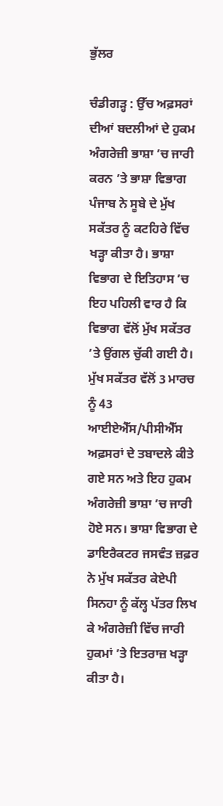ਭੁੱਲਰ

ਚੰਡੀਗੜ੍ਹ : ਉੱਚ ਅਫ਼ਸਰਾਂ ਦੀਆਂ ਬਦਲੀਆਂ ਦੇ ਹੁਕਮ ਅੰਗਰੇਜ਼ੀ ਭਾਸ਼ਾ ’ਚ ਜਾਰੀ ਕਰਨ ’ਤੇ ਭਾਸ਼ਾ ਵਿਭਾਗ ਪੰਜਾਬ ਨੇ ਸੂਬੇ ਦੇ ਮੁੱਖ ਸਕੱਤਰ ਨੂੰ ਕਟਹਿਰੇ ਵਿੱਚ ਖੜ੍ਹਾ ਕੀਤਾ ਹੈ। ਭਾਸ਼ਾ ਵਿਭਾਗ ਦੇ ਇਤਿਹਾਸ ’ਚ ਇਹ ਪਹਿਲੀ ਵਾਰ ਹੈ ਕਿ ਵਿਭਾਗ ਵੱਲੋਂ ਮੁੱਖ ਸਕੱਤਰ ’ਤੇ ਉਂਗਲ ਚੁੱਕੀ ਗਈ ਹੈ। ਮੁੱਖ ਸਕੱਤਰ ਵੱਲੋਂ 3 ਮਾਰਚ ਨੂੰ 43 ਆਈਏਐੱਸ/ਪੀਸੀਐੱਸ ਅਫ਼ਸਰਾਂ ਦੇ ਤਬਾਦਲੇ ਕੀਤੇ ਗਏ ਸਨ ਅਤੇ ਇਹ ਹੁਕਮ ਅੰਗਰੇਜ਼ੀ ਭਾਸ਼ਾ ’ਚ ਜਾਰੀ ਹੋਏ ਸਨ। ਭਾਸ਼ਾ ਵਿਭਾਗ ਦੇ ਡਾਇਰੈਕਟਰ ਜਸਵੰਤ ਜ਼ਫ਼ਰ ਨੇ ਮੁੱਖ ਸਕੱਤਰ ਕੇਏਪੀ ਸਿਨਹਾ ਨੂੰ ਕੱਲ੍ਹ ਪੱਤਰ ਲਿਖ ਕੇ ਅੰਗਰੇਜ਼ੀ ਵਿੱਚ ਜਾਰੀ ਹੁਕਮਾਂ ’ਤੇ ਇਤਰਾਜ਼ ਖੜ੍ਹਾ ਕੀਤਾ ਹੈ।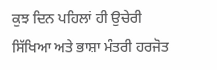ਕੁਝ ਦਿਨ ਪਹਿਲਾਂ ਹੀ ਉਚੇਰੀ ਸਿੱਖਿਆ ਅਤੇ ਭਾਸ਼ਾ ਮੰਤਰੀ ਹਰਜੋਤ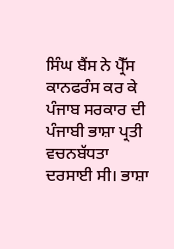ਸਿੰਘ ਬੈਂਸ ਨੇ ਪ੍ਰੈੱਸ ਕਾਨਫਰੰਸ ਕਰ ਕੇ ਪੰਜਾਬ ਸਰਕਾਰ ਦੀ ਪੰਜਾਬੀ ਭਾਸ਼ਾ ਪ੍ਰਤੀ ਵਚਨਬੱਧਤਾ ਦਰਸਾਈ ਸੀ। ਭਾਸ਼ਾ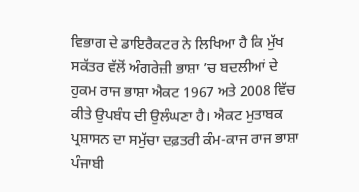ਵਿਭਾਗ ਦੇ ਡਾਇਰੈਕਟਰ ਨੇ ਲਿਖਿਆ ਹੈ ਕਿ ਮੁੱਖ ਸਕੱਤਰ ਵੱਲੋਂ ਅੰਗਰੇਜ਼ੀ ਭਾਸ਼ਾ ’ਚ ਬਦਲੀਆਂ ਦੇ ਹੁਕਮ ਰਾਜ ਭਾਸ਼ਾ ਐਕਟ 1967 ਅਤੇ 2008 ਵਿੱਚ ਕੀਤੇ ਉਪਬੰਧ ਦੀ ਉਲੰਘਣਾ ਹੈ। ਐਕਟ ਮੁਤਾਬਕ ਪ੍ਰਸ਼ਾਸਨ ਦਾ ਸਮੁੱਚਾ ਦਫ਼ਤਰੀ ਕੰਮ-ਕਾਜ ਰਾਜ ਭਾਸ਼ਾ ਪੰਜਾਬੀ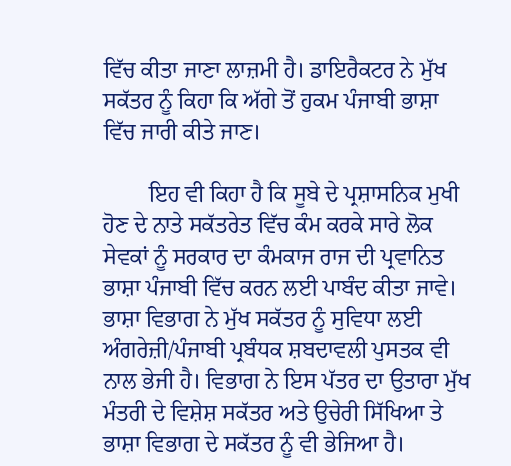ਵਿੱਚ ਕੀਤਾ ਜਾਣਾ ਲਾਜ਼ਮੀ ਹੈ। ਡਾਇਰੈਕਟਰ ਨੇ ਮੁੱਖ ਸਕੱਤਰ ਨੂੰ ਕਿਹਾ ਕਿ ਅੱਗੇ ਤੋਂ ਹੁਕਮ ਪੰਜਾਬੀ ਭਾਸ਼ਾ ਵਿੱਚ ਜਾਰੀ ਕੀਤੇ ਜਾਣ।

        ਇਹ ਵੀ ਕਿਹਾ ਹੈ ਕਿ ਸੂਬੇ ਦੇ ਪ੍ਰਸ਼ਾਸਨਿਕ ਮੁਖੀ ਹੋਣ ਦੇ ਨਾਤੇ ਸਕੱਤਰੇਤ ਵਿੱਚ ਕੰਮ ਕਰਕੇ ਸਾਰੇ ਲੋਕ ਸੇਵਕਾਂ ਨੂੰ ਸਰਕਾਰ ਦਾ ਕੰਮਕਾਜ ਰਾਜ ਦੀ ਪ੍ਰਵਾਨਿਤ ਭਾਸ਼ਾ ਪੰਜਾਬੀ ਵਿੱਚ ਕਰਨ ਲਈ ਪਾਬੰਦ ਕੀਤਾ ਜਾਵੇ। ਭਾਸ਼ਾ ਵਿਭਾਗ ਨੇ ਮੁੱਖ ਸਕੱਤਰ ਨੂੰ ਸੁਵਿਧਾ ਲਈ ਅੰਗਰੇਜ਼ੀ/ਪੰਜਾਬੀ ਪ੍ਰਬੰਧਕ ਸ਼ਬਦਾਵਲੀ ਪੁਸਤਕ ਵੀ ਨਾਲ ਭੇਜੀ ਹੈ। ਵਿਭਾਗ ਨੇ ਇਸ ਪੱਤਰ ਦਾ ਉਤਾਰਾ ਮੁੱਖ ਮੰਤਰੀ ਦੇ ਵਿਸ਼ੇਸ਼ ਸਕੱਤਰ ਅਤੇ ਉਚੇਰੀ ਸਿੱਖਿਆ ਤੇ ਭਾਸ਼ਾ ਵਿਭਾਗ ਦੇ ਸਕੱਤਰ ਨੂੰ ਵੀ ਭੇਜਿਆ ਹੈ।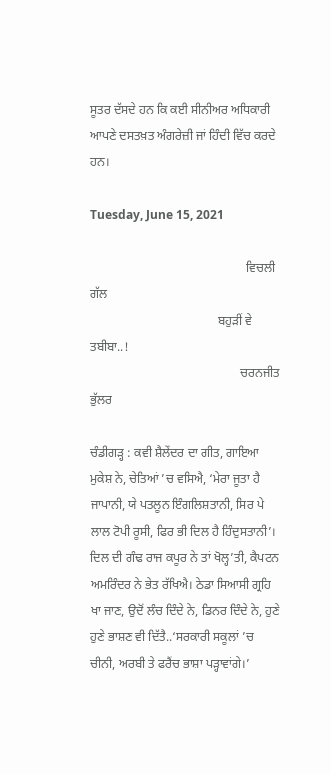ਸੂਤਰ ਦੱਸਦੇ ਹਨ ਕਿ ਕਈ ਸੀਨੀਅਰ ਅਧਿਕਾਰੀ ਆਪਣੇ ਦਸਤਖ਼ਤ ਅੰਗਰੇਜ਼ੀ ਜਾਂ ਹਿੰਦੀ ਵਿੱਚ ਕਰਦੇ ਹਨ।

Tuesday, June 15, 2021

                                                  ਵਿਚਲੀ ਗੱਲ
                                         ਬਹੁੜੀਂ ਵੇ ਤਬੀਬਾ..!
                                                ਚਰਨਜੀਤ ਭੁੱਲਰ

ਚੰਡੀਗੜ੍ਹ : ਕਵੀ ਸ਼ੈਲੇਂਦਰ ਦਾ ਗੀਤ, ਗਾਇਆ ਮੁਕੇਸ਼ ਨੇ, ਚੇਤਿਆਂ ’ਚ ਵਸਿਐ, ‘ਮੇਰਾ ਜੂਤਾ ਹੈ ਜਾਪਾਨੀ, ਯੇ ਪਤਲੂਨ ਇੰਗਲਿਸ਼ਤਾਨੀ, ਸਿਰ ਪੇ ਲਾਲ ਟੋਪੀ ਰੂਸੀ, ਫਿਰ ਭੀ ਦਿਲ ਹੈ ਹਿੰਦੁਸਤਾਨੀ’। ਦਿਲ ਦੀ ਗੰਢ ਰਾਜ ਕਪੂਰ ਨੇ ਤਾਂ ਖੋਲ੍ਹ’ਤੀ, ਕੈਪਟਨ ਅਮਰਿੰਦਰ ਨੇ ਭੇਤ ਰੱਖਿਐ। ਠੇਡਾ ਸਿਆਸੀ ਗ੍ਰਹਿ ਖਾ ਜਾਣ, ਉਦੋਂ ਲੰਚ ਦਿੰਦੇ ਨੇ, ਡਿਨਰ ਦਿੰਦੇ ਨੇ, ਹੁਣੇ ਹੁਣੇ ਭਾਸ਼ਣ ਵੀ ਦਿੱਤੈ..‘ਸਰਕਾਰੀ ਸਕੂਲਾਂ ’ਚ ਚੀਨੀ, ਅਰਬੀ ਤੇ ਫਰੈਂਚ ਭਾਸ਼ਾ ਪੜ੍ਹਾਵਾਂਗੇ।’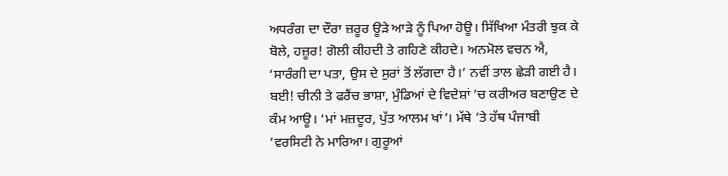ਅਧਰੰਗ ਦਾ ਦੌਰਾ ਜ਼ਰੂਰ ਊੜੇ ਆੜੇ ਨੂੰ ਪਿਆ ਹੋਊ। ਸਿੱਖਿਆ ਮੰਤਰੀ ਝੁਕ ਕੇ ਬੋਲੇ, ਹਜ਼ੂਰ! ਗੋਲੀ ਕੀਹਦੀ ਤੇ ਗਹਿਣੇ ਕੀਹਦੇ। ਅਨਮੋਲ ਵਚਨ ਐ, ‘ਸਾਰੰਗੀ ਦਾ ਪਤਾ, ਉਸ ਦੇ ਸੁਰਾਂ ਤੋਂ ਲੱਗਦਾ ਹੈ।’ ਨਵੀਂ ਤਾਲ ਛੇੜੀ ਗਈ ਹੈ। ਬਈ! ਚੀਨੀ ਤੇ ਫਰੈਂਚ ਭਾਸ਼ਾ, ਮੁੰਡਿਆਂ ਦੇ ਵਿਦੇਸ਼ਾਂ ’ਚ ਕਰੀਅਰ ਬਣਾਉਣ ਦੇ ਕੰਮ ਆਊ। ‘ਮਾਂ ਮਜ਼ਦੂਰ, ਪੁੱਤ ਆਲਮ ਖਾਂ’। ਮੱਥੇ ’ਤੇ ਹੱਥ ਪੰਜਾਬੀ ’ਵਰਸਿਟੀ ਨੇ ਮਾਰਿਆ। ਗੁਰੂਆਂ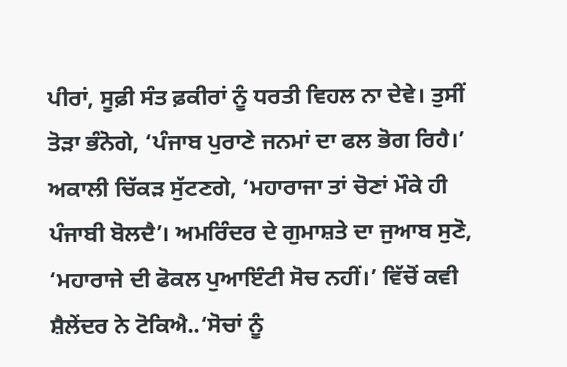ਪੀਰਾਂ, ਸੂਫ਼ੀ ਸੰਤ ਫ਼ਕੀਰਾਂ ਨੂੰ ਧਰਤੀ ਵਿਹਲ ਨਾ ਦੇਵੇ। ਤੁਸੀਂ ਤੋੜਾ ਭੰਨੋਗੇ, ‘ਪੰਜਾਬ ਪੁਰਾਣੇ ਜਨਮਾਂ ਦਾ ਫਲ ਭੋਗ ਰਿਹੈ।’ ਅਕਾਲੀ ਚਿੱਕੜ ਸੁੱਟਣਗੇ, ‘ਮਹਾਰਾਜਾ ਤਾਂ ਚੋਣਾਂ ਮੌਕੇ ਹੀ ਪੰਜਾਬੀ ਬੋਲਦੈ’। ਅਮਰਿੰਦਰ ਦੇ ਗੁਮਾਸ਼ਤੇ ਦਾ ਜੁਆਬ ਸੁਣੋ, ‘ਮਹਾਰਾਜੇ ਦੀ ਫੋਕਲ ਪੁਆਇੰਟੀ ਸੋਚ ਨਹੀਂ।’ ਵਿੱਚੋਂ ਕਵੀ ਸ਼ੈਲੇਂਦਰ ਨੇ ਟੋਕਿਐ..‘ਸੋਚਾਂ ਨੂੰ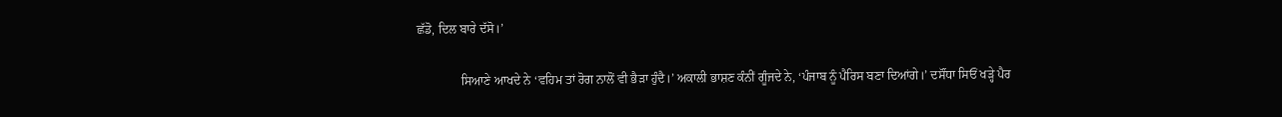ਛੱਡੋ, ਦਿਲ ਬਾਰੇ ਦੱਸੋ।’

              ਸਿਆਣੇ ਆਖਦੇ ਨੇ ‘ਵਹਿਮ ਤਾਂ ਰੋਗ ਨਾਲੋਂ ਵੀ ਭੈੜਾ ਹੁੰਦੈ।’ ਅਕਾਲੀ ਭਾਸ਼ਣ ਕੰਨੀਂ ਗੂੰਜਦੇ ਨੇ, ‘ਪੰਜਾਬ ਨੂੰ ਪੈਰਿਸ ਬਣਾ ਦਿਆਂਗੇ।’ ਦਸੌਂਧਾ ਸਿਓਂ ਖੜ੍ਹੇ ਪੈਰ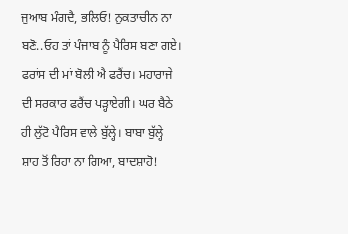ਜੁਆਬ ਮੰਗਦੈ, ਭਲਿਓ! ਨੁਕਤਾਚੀਨ ਨਾ ਬਣੋ..ਓਹ ਤਾਂ ਪੰਜਾਬ ਨੂੰ ਪੈਰਿਸ ਬਣਾ ਗਏ। ਫਰਾਂਸ ਦੀ ਮਾਂ ਬੋਲੀ ਐ ਫਰੈਂਚ। ਮਹਾਰਾਜੇ ਦੀ ਸਰਕਾਰ ਫਰੈਂਚ ਪੜ੍ਹਾਏਗੀ। ਘਰ ਬੈਠੇ ਹੀ ਲੁੱਟੋ ਪੈਰਿਸ ਵਾਲੇ ਬੁੱਲ੍ਹੇ। ਬਾਬਾ ਬੁੱਲ੍ਹੇ ਸ਼ਾਹ ਤੋਂ ਰਿਹਾ ਨਾ ਗਿਆ, ਬਾਦਸ਼ਾਹੋ!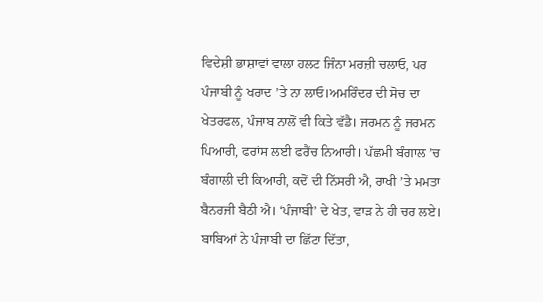ਵਿਦੇਸ਼ੀ ਭਾਸ਼ਾਵਾਂ ਵਾਲਾ ਹਲਟ ਜਿੰਨਾ ਮਰਜ਼ੀ ਚਲਾਓ, ਪਰ ਪੰਜਾਬੀ ਨੂੰ ਖਰਾਦ ’ਤੇ ਨਾ ਲਾਓ।ਅਮਰਿੰਦਰ ਦੀ ਸੋਚ ਦਾ ਖੇਤਰਫਲ, ਪੰਜਾਬ ਨਾਲੋਂ ਵੀ ਕਿਤੇ ਵੱਡੈ। ਜਰਮਨ ਨੂੰ ਜਰਮਨ ਪਿਆਰੀ, ਫਰਾਂਸ ਲਈ ਫਰੈਂਚ ਨਿਆਰੀ। ਪੱਛਮੀ ਬੰਗਾਲ ’ਚ ਬੰਗਾਲੀ ਦੀ ਕਿਆਰੀ, ਕਦੋਂ ਦੀ ਨਿੱਸਰੀ ਐ, ਰਾਖੀ ’ਤੇ ਮਮਤਾ ਬੈਨਰਜੀ ਬੈਠੀ ਐ। ‘ਪੰਜਾਬੀ’ ਦੇ ਖੇਤ, ਵਾੜ ਨੇ ਹੀ ਚਰ ਲਏ। ਬਾਬਿਆਂ ਨੇ ਪੰਜਾਬੀ ਦਾ ਛਿੱਟਾ ਦਿੱਤਾ,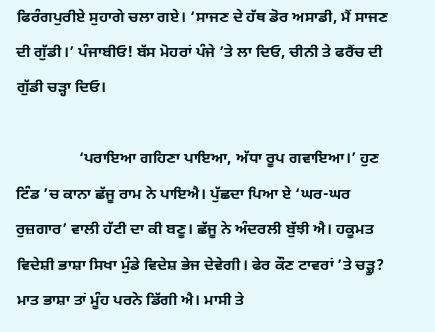ਫਿਰੰਗਪੁਰੀਏ ਸੁਹਾਗੇ ਚਲਾ ਗਏ। ‘ਸਾਜਣ ਦੇ ਹੱਥ ਡੋਰ ਅਸਾਡੀ, ਮੈਂ ਸਾਜਣ ਦੀ ਗੁੱਡੀ।’ ਪੰਜਾਬੀਓ! ਬੱਸ ਮੋਹਰਾਂ ਪੰਜੇ ’ਤੇ ਲਾ ਦਿਓ, ਚੀਨੀ ਤੇ ਫਰੈਂਚ ਦੀ ਗੁੱਡੀ ਚੜ੍ਹਾ ਦਿਓ।

                ‘ਪਰਾਇਆ ਗਹਿਣਾ ਪਾਇਆ, ਅੱਧਾ ਰੂਪ ਗਵਾਇਆ।’ ਹੁਣ ਟਿੰਡ ’ਚ ਕਾਨਾ ਛੱਜੂ ਰਾਮ ਨੇ ਪਾਇਐ। ਪੁੱਛਦਾ ਪਿਆ ਏ ‘ਘਰ-ਘਰ ਰੁਜ਼ਗਾਰ’ ਵਾਲੀ ਹੱਟੀ ਦਾ ਕੀ ਬਣੂ। ਛੱਜੂ ਨੇ ਅੰਦਰਲੀ ਬੁੱਝੀ ਐ। ਹਕੂਮਤ ਵਿਦੇਸ਼ੀ ਭਾਸ਼ਾ ਸਿਖਾ ਮੁੰਡੇ ਵਿਦੇਸ਼ ਭੇਜ ਦੇਵੇਗੀ। ਫੇਰ ਕੌਣ ਟਾਵਰਾਂ ’ਤੇ ਚੜ੍ਹੂ? ਮਾਤ ਭਾਸ਼ਾ ਤਾਂ ਮੂੰਹ ਪਰਨੇ ਡਿੱਗੀ ਐ। ਮਾਸੀ ਤੇ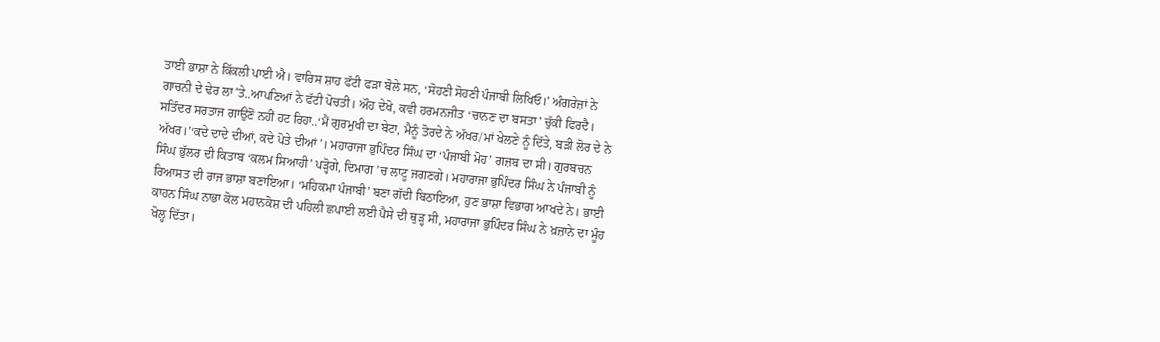ਤਾਈ ਭਾਸ਼ਾ ਨੇ ਕਿੱਕਲੀ ਪਾਈ ਐ। ਵਾਰਿਸ ਸ਼ਾਹ ਫੱਟੀ ਫੜਾ ਬੋਲੇ ਸਨ, ‘ਸੋਹਣੀ ਸੋਹਣੀ ਪੰਜਾਬੀ ਲਿਖਿਓ।’ ਅੰਗਰੇਜ਼ਾਂ ਨੇ ਗਾਚਨੀ ਦੇ ਢੇਰ ਲਾ’ਤੇ..ਆਪਣਿਆਂ ਨੇ ਫੱਟੀ ਪੋਚਤੀ। ਔਹ ਦੇਖੋ, ਕਵੀ ਹਰਮਨਜੀਤ ‘ਚਾਨਣ ਦਾ ਬਸਤਾ’ ਚੁੱਕੀ ਫਿਰਦੈ। ਸਤਿੰਦਰ ਸਰਤਾਜ ਗਾਉਣੋਂ ਨਹੀਂ ਹਟ ਰਿਹਾ..‘ਮੈਂ ਗੁਰਮੁਖੀ ਦਾ ਬੇਟਾ, ਮੈਨੂੰ ਤੋਰਦੇ ਨੇ ਅੱਖਰ/ਮਾਂ ਖੇਲਣੇ ਨੂੰ ਦਿੱਤੇ, ਬੜੀ ਲੋਰ ਦੇ ਨੇ ਅੱਖਰ।’‘ਕਦੇ ਦਾਦੇ ਦੀਆਂ, ਕਦੇ ਪੋਤੇ ਦੀਆਂ’। ਮਹਾਰਾਜਾ ਭੁਪਿੰਦਰ ਸਿੰਘ ਦਾ ‘ਪੰਜਾਬੀ ਮੋਹ’ ਗਜ਼ਬ ਦਾ ਸੀ। ਗੁਰਬਚਨ ਸਿੰਘ ਭੁੱਲਰ ਦੀ ਕਿਤਾਬ ‘ਕਲਮ ਸਿਆਹੀ’ ਪੜ੍ਹੋਗੇ, ਦਿਮਾਗ ’ਚ ਲਾਟੂ ਜਗਣਗੇ। ਮਹਾਰਾਜਾ ਭੁਪਿੰਦਰ ਸਿੰਘ ਨੇ ਪੰਜਾਬੀ ਨੂੰ ਰਿਆਸਤ ਦੀ ਰਾਜ ਭਾਸ਼ਾ ਬਣਾਇਆ। ‘ਮਹਿਕਮਾ ਪੰਜਾਬੀ’ ਬਣਾ ਗੱਦੀ ਬਿਠਾਇਆ, ਹੁਣ ਭਾਸ਼ਾ ਵਿਭਾਗ ਆਖਦੇ ਨੇ। ਭਾਈ ਕਾਹਨ ਸਿੰਘ ਨਾਭਾ ਕੋਲ ਮਹਾਨਕੋਸ਼ ਦੀ ਪਹਿਲੀ ਛਪਾਈ ਲਈ ਪੈਸੇ ਦੀ ਥੁੜ੍ਹ ਸੀ, ਮਹਾਰਾਜਾ ਭੁਪਿੰਦਰ ਸਿੰਘ ਨੇ ਖ਼ਜ਼ਾਨੇ ਦਾ ਮੂੰਹ ਖੋਲ੍ਹ ਦਿੱਤਾ।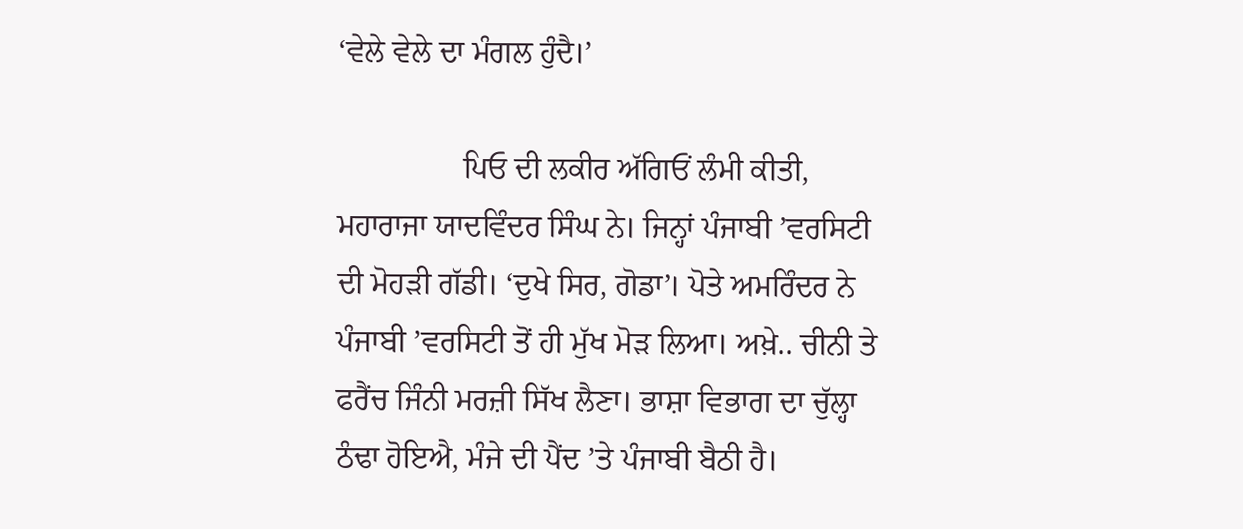‘ਵੇਲੇ ਵੇਲੇ ਦਾ ਮੰਗਲ ਹੁੰਦੈ।’

                ਪਿਓ ਦੀ ਲਕੀਰ ਅੱਗਿਓਂ ਲੰਮੀ ਕੀਤੀ, ਮਹਾਰਾਜਾ ਯਾਦਵਿੰਦਰ ਸਿੰਘ ਨੇ। ਜਿਨ੍ਹਾਂ ਪੰਜਾਬੀ ’ਵਰਸਿਟੀ ਦੀ ਮੋਹੜੀ ਗੱਡੀ। ‘ਦੁਖੇ ਸਿਰ, ਗੋਡਾ’। ਪੋਤੇ ਅਮਰਿੰਦਰ ਨੇ ਪੰਜਾਬੀ ’ਵਰਸਿਟੀ ਤੋਂ ਹੀ ਮੁੱਖ ਮੋੜ ਲਿਆ। ਅਖ਼ੇ.. ਚੀਨੀ ਤੇ ਫਰੈਂਚ ਜਿੰਨੀ ਮਰਜ਼ੀ ਸਿੱਖ ਲੈਣਾ। ਭਾਸ਼ਾ ਵਿਭਾਗ ਦਾ ਚੁੱਲ੍ਹਾ ਠੰਢਾ ਹੋਇਐ, ਮੰਜੇ ਦੀ ਪੈਂਦ ’ਤੇ ਪੰਜਾਬੀ ਬੈਠੀ ਹੈ।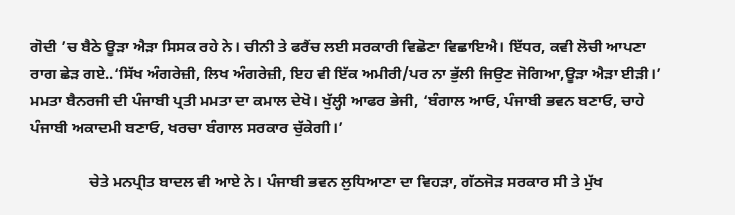ਗੋਦੀ ’ਚ ਬੈਠੇ ਊੜਾ ਐੜਾ ਸਿਸਕ ਰਹੇ ਨੇ। ਚੀਨੀ ਤੇ ਫਰੈਂਚ ਲਈ ਸਰਕਾਰੀ ਵਿਛੋਣਾ ਵਿਛਾਇਐ। ਇੱਧਰ, ਕਵੀ ਲੋਚੀ ਆਪਣਾ ਰਾਗ ਛੇੜ ਗਏ..‘ਸਿੱਖ ਅੰਗਰੇਜ਼ੀ, ਲਿਖ ਅੰਗਰੇਜ਼ੀ, ਇਹ ਵੀ ਇੱਕ ਅਮੀਰੀ/ਪਰ ਨਾ ਭੁੱਲੀ ਜਿਉਣ ਜੋਗਿਆ,ਊੜਾ ਐੜਾ ਈੜੀ।’ ਮਮਤਾ ਬੈਨਰਜੀ ਦੀ ਪੰਜਾਬੀ ਪ੍ਰਤੀ ਮਮਤਾ ਦਾ ਕਮਾਲ ਦੇਖੋ। ਖੁੱਲ੍ਹੀ ਆਫਰ ਭੇਜੀ, ‘ਬੰਗਾਲ ਆਓ, ਪੰਜਾਬੀ ਭਵਨ ਬਣਾਓ, ਚਾਹੇ ਪੰਜਾਬੀ ਅਕਾਦਮੀ ਬਣਾਓ, ਖਰਚਾ ਬੰਗਾਲ ਸਰਕਾਰ ਚੁੱਕੇਗੀ।’

               ਚੇਤੇ ਮਨਪ੍ਰੀਤ ਬਾਦਲ ਵੀ ਆਏ ਨੇ। ਪੰਜਾਬੀ ਭਵਨ ਲੁਧਿਆਣਾ ਦਾ ਵਿਹੜਾ, ਗੱਠਜੋੜ ਸਰਕਾਰ ਸੀ ਤੇ ਮੁੱਖ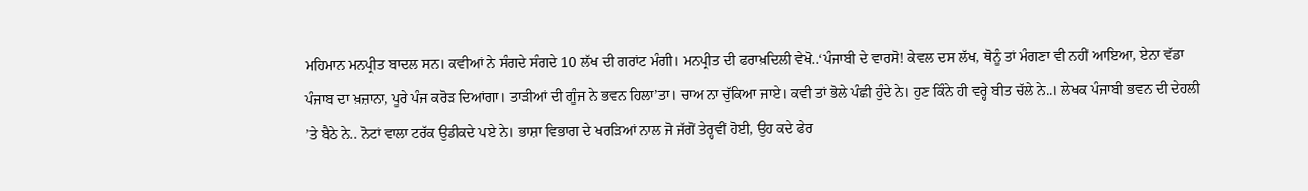ਮਹਿਮਾਨ ਮਨਪ੍ਰੀਤ ਬਾਦਲ ਸਨ। ਕਵੀਆਂ ਨੇ ਸੰਗਦੇ ਸੰਗਦੇ 10 ਲੱਖ ਦੀ ਗਰਾਂਟ ਮੰਗੀ। ਮਨਪ੍ਰੀਤ ਦੀ ਫਰਾਖ਼ਦਿਲੀ ਵੇਖੋ..‘ਪੰਜਾਬੀ ਦੇ ਵਾਰਸੋ! ਕੇਵਲ ਦਸ ਲੱਖ, ਥੋਨੂੰ ਤਾਂ ਮੰਗਣਾ ਵੀ ਨਹੀਂ ਆਇਆ, ਏਨਾ ਵੱਡਾ ਪੰਜਾਬ ਦਾ ਖ਼ਜ਼ਾਨਾ, ਪੂਰੇ ਪੰਜ ਕਰੋੜ ਦਿਆਂਗਾ। ਤਾੜੀਆਂ ਦੀ ਗੂੰਜ ਨੇ ਭਵਨ ਹਿਲਾ’ਤਾ। ਚਾਅ ਨਾ ਚੁੱਕਿਆ ਜਾਏ। ਕਵੀ ਤਾਂ ਭੋਲੇ ਪੰਛੀ ਹੁੰਦੇ ਨੇ। ਹੁਣ ਕਿੰਨੇ ਹੀ ਵਰ੍ਹੇ ਬੀਤ ਚੱਲੇ ਨੇ..। ਲੇਖਕ ਪੰਜਾਬੀ ਭਵਨ ਦੀ ਦੇਹਲੀ ’ਤੇ ਬੈਠੇ ਨੇ.. ਨੋਟਾਂ ਵਾਲਾ ਟਰੱਕ ਉਡੀਕਦੇ ਪਏ ਨੇ। ਭਾਸ਼ਾ ਵਿਭਾਗ ਦੇ ਖਰੜਿਆਂ ਨਾਲ ਜੋ ਜੱਗੋਂ ਤੇਰ੍ਹਵੀਂ ਹੋਈ, ਉਹ ਕਦੇ ਫੇਰ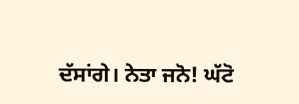ਦੱਸਾਂਗੇ। ਨੇਤਾ ਜਨੋ! ਘੱਟੋ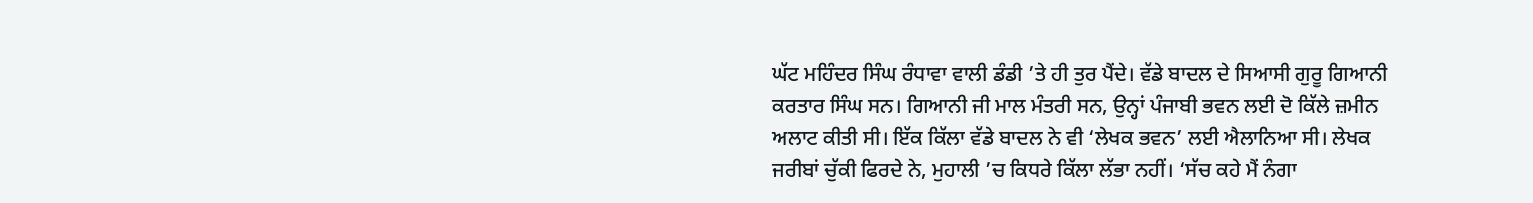ਘੱਟ ਮਹਿੰਦਰ ਸਿੰਘ ਰੰਧਾਵਾ ਵਾਲੀ ਡੰਡੀ ’ਤੇ ਹੀ ਤੁਰ ਪੈਂਦੇ। ਵੱਡੇ ਬਾਦਲ ਦੇ ਸਿਆਸੀ ਗੁਰੂ ਗਿਆਨੀ ਕਰਤਾਰ ਸਿੰਘ ਸਨ। ਗਿਆਨੀ ਜੀ ਮਾਲ ਮੰਤਰੀ ਸਨ, ਉਨ੍ਹਾਂ ਪੰਜਾਬੀ ਭਵਨ ਲਈ ਦੋ ਕਿੱਲੇ ਜ਼ਮੀਨ ਅਲਾਟ ਕੀਤੀ ਸੀ। ਇੱਕ ਕਿੱਲਾ ਵੱਡੇ ਬਾਦਲ ਨੇ ਵੀ ‘ਲੇਖਕ ਭਵਨ’ ਲਈ ਐਲਾਨਿਆ ਸੀ। ਲੇਖਕ ਜਰੀਬਾਂ ਚੁੱਕੀ ਫਿਰਦੇ ਨੇ, ਮੁਹਾਲੀ ’ਚ ਕਿਧਰੇ ਕਿੱਲਾ ਲੱਭਾ ਨਹੀਂ। ‘ਸੱਚ ਕਹੇ ਮੈਂ ਨੰਗਾ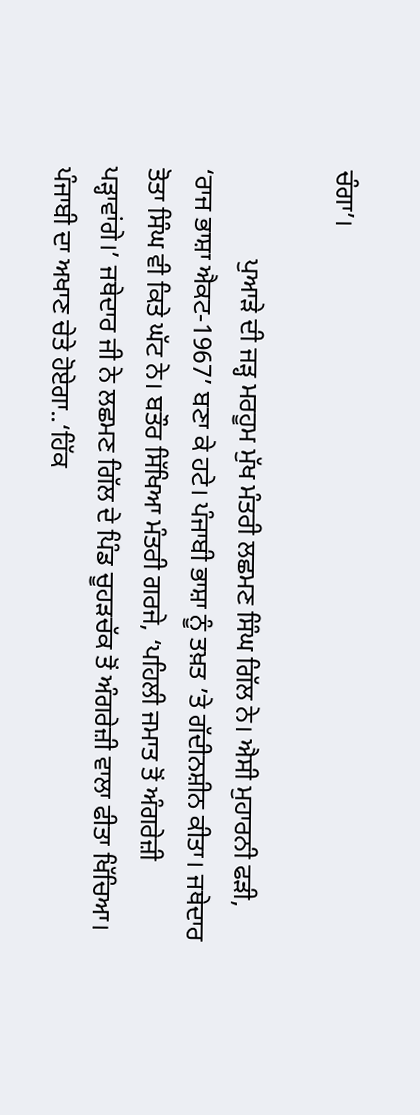ਚੰਗਾ’।

              ਪੁਆੜੇ ਦੀ ਜੜ੍ਹ ਮਰਹੂਮ ਮੁੱਖ ਮੰਤਰੀ ਲਛਮਣ ਸਿੰਘ ਗਿੱਲ ਨੇ। ਐਸੀ ਮੁਹਾਰਨੀ ਫੜੀ, ‘ਰਾਜ ਭਾਸ਼ਾ ਐਕਟ-1967’ ਬਣਾ ਕੇ ਹਟੇ। ਪੰਜਾਬੀ ਭਾਸ਼ਾ ਨੂੰ ਤਖ਼ਤ ’ਤੇ ਗੱਦੀਨਸ਼ੀਨ ਕੀਤਾ। ਜਥੇਦਾਰ ਤੋਤਾ ਸਿੰਘ ਵੀ ਕਿਤੇ ਘੱਟ ਨੇ। ਬਤੌਰ ਸਿੱਖਿਆ ਮੰਤਰੀ ਗਰਜੇ, ‘ਪਹਿਲੀ ਜਮਾਤ ਤੋਂ ਅੰਗਰੇਜ਼ੀ ਪੜ੍ਹਾਵਾਂਗੇ।’ ਜਥੇਦਾਰ ਜੀ ਨੇ ਲਛਮਣ ਗਿੱਲ ਦੇ ਪਿੰਡ ਚੂਹੜਚੱਕ ਤੋਂ ਅੰਗਰੇਜ਼ੀ ਵਾਲਾ ਫੀਤਾ ਖਿੱਚਿਆ। ਪੰਜਾਬੀ ਦਾ ਅਖਾਣ ਚੇਤੇ ਹੋਏਗਾ..‘ਹਿੱਕ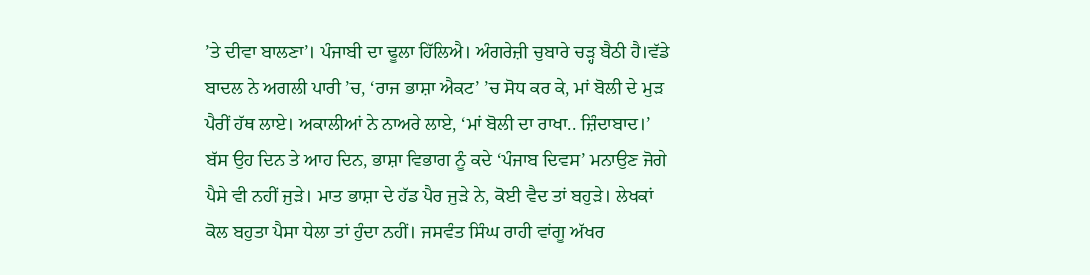’ਤੇ ਦੀਵਾ ਬਾਲਣਾ’। ਪੰਜਾਬੀ ਦਾ ਢੂਲਾ ਹਿੱਲਿਐ। ਅੰਗਰੇਜ਼ੀ ਚੁਬਾਰੇ ਚੜ੍ਹ ਬੈਠੀ ਹੈ।ਵੱਡੇ ਬਾਦਲ ਨੇ ਅਗਲੀ ਪਾਰੀ ’ਚ, ‘ਰਾਜ ਭਾਸ਼ਾ ਐਕਟ’ ’ਚ ਸੋਧ ਕਰ ਕੇ, ਮਾਂ ਬੋਲੀ ਦੇ ਮੁੜ ਪੈਰੀਂ ਹੱਥ ਲਾਏ। ਅਕਾਲੀਆਂ ਨੇ ਨਾਅਰੇ ਲਾਏ, ‘ਮਾਂ ਬੋਲੀ ਦਾ ਰਾਖਾ.. ਜ਼ਿੰਦਾਬਾਦ।’ ਬੱਸ ਉਹ ਦਿਨ ਤੇ ਆਹ ਦਿਨ, ਭਾਸ਼ਾ ਵਿਭਾਗ ਨੂੰ ਕਦੇ ‘ਪੰਜਾਬ ਦਿਵਸ’ ਮਨਾਉਣ ਜੋਗੇ ਪੈਸੇ ਵੀ ਨਹੀਂ ਜੁੜੇ। ਮਾਤ ਭਾਸ਼ਾ ਦੇ ਹੱਡ ਪੈਰ ਜੁੜੇ ਨੇ, ਕੋਈ ਵੈਦ ਤਾਂ ਬਹੁੜੇ। ਲੇਖਕਾਂ ਕੋਲ ਬਹੁਤਾ ਪੈਸਾ ਧੇਲਾ ਤਾਂ ਹੁੰਦਾ ਨਹੀਂ। ਜਸਵੰਤ ਸਿੰਘ ਰਾਹੀ ਵਾਂਗੂ ਅੱਖਰ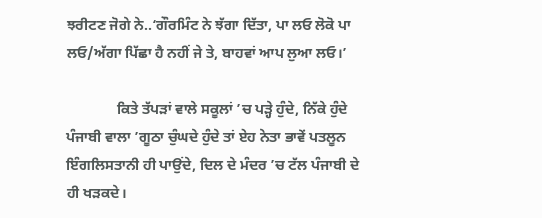ਝਰੀਟਣ ਜੋਗੇ ਨੇ..‘ਗੌਰਮਿੰਟ ਨੇ ਝੱਗਾ ਦਿੱਤਾ, ਪਾ ਲਓ ਲੋਕੋ ਪਾ ਲਓ/ਅੱਗਾ ਪਿੱਛਾ ਹੈ ਨਹੀਂ ਜੇ ਤੇ, ਬਾਹਵਾਂ ਆਪ ਲੁਆ ਲਓ।’

              ਕਿਤੇ ਤੱਪੜਾਂ ਵਾਲੇ ਸਕੂਲਾਂ ’ਚ ਪੜ੍ਹੇ ਹੁੰਦੇ, ਨਿੱਕੇ ਹੁੰਦੇ ਪੰਜਾਬੀ ਵਾਲਾ ’ਗੂਠਾ ਚੁੰਘਦੇ ਹੁੰਦੇ ਤਾਂ ਏਹ ਨੇਤਾ ਭਾਵੇਂ ਪਤਲੂਨ ਇੰਗਲਿਸਤਾਨੀ ਹੀ ਪਾਉਂਦੇ, ਦਿਲ ਦੇ ਮੰਦਰ ’ਚ ਟੱਲ ਪੰਜਾਬੀ ਦੇ ਹੀ ਖੜਕਦੇ।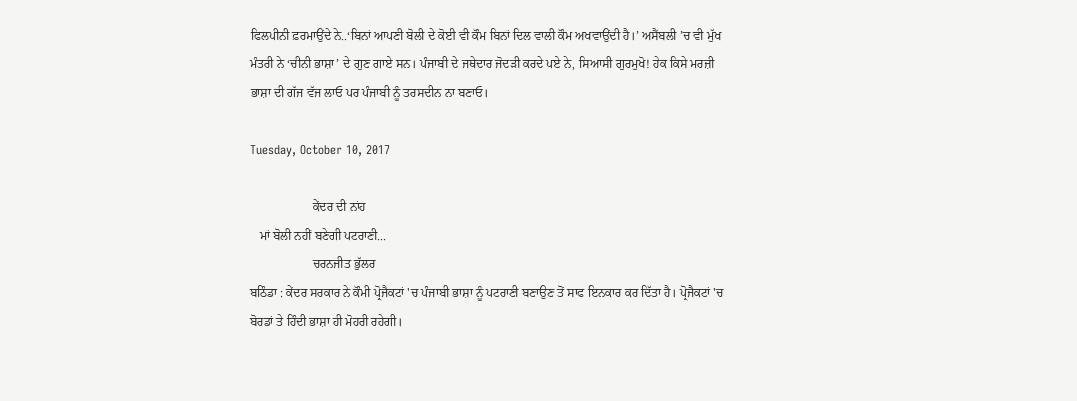ਫਿਲਪੀਨੀ ਫ਼ਰਮਾਉਂਦੇ ਨੇ..‘ਬਿਨਾਂ ਆਪਣੀ ਬੋਲੀ ਦੇ ਕੋਈ ਵੀ ਕੌਮ ਬਿਨਾਂ ਦਿਲ ਵਾਲੀ ਕੌਮ ਅਖਵਾਉਂਦੀ ਹੈ।’ ਅਸੈਂਬਲੀ ’ਚ ਵੀ ਮੁੱਖ ਮੰਤਰੀ ਨੇ ‘ਚੀਨੀ ਭਾਸ਼ਾ’ ਦੇ ਗੁਣ ਗਾਏ ਸਨ। ਪੰਜਾਬੀ ਦੇ ਜਥੇਦਾਰ ਜੋਦੜੀ ਕਰਦੇ ਪਏ ਨੇ, ਸਿਆਸੀ ਗੁਰਮੁਖੋ! ਹੇਕ ਕਿਸੇ ਮਰਜ਼ੀ ਭਾਸ਼ਾ ਦੀ ਗੱਜ ਵੱਜ ਲਾਓ ਪਰ ਪੰਜਾਬੀ ਨੂੰ ਤਰਸਦੀਨ ਨਾ ਬਣਾਓ।

Tuesday, October 10, 2017

                    ਕੇਂਦਰ ਦੀ ਨਾਂਹ
   ਮਾਂ ਬੋਲੀ ਨਹੀਂ ਬਣੇਗੀ ਪਟਰਾਣੀ...
                    ਚਰਨਜੀਤ ਭੁੱਲਰ
ਬਠਿੰਡਾ : ਕੇਂਦਰ ਸਰਕਾਰ ਨੇ ਕੌਮੀ ਪ੍ਰੋਜੈਕਟਾਂ 'ਚ ਪੰਜਾਬੀ ਭਾਸ਼ਾ ਨੂੰ ਪਟਰਾਣੀ ਬਣਾਉਣ ਤੋਂ ਸਾਫ ਇਨਕਾਰ ਕਰ ਦਿੱਤਾ ਹੈ। ਪ੍ਰੋਜੈਕਟਾਂ 'ਚ ਬੋਰਡਾਂ ਤੇ ਹਿੰਦੀ ਭਾਸ਼ਾ ਹੀ ਮੋਹਰੀ ਰਹੇਗੀ।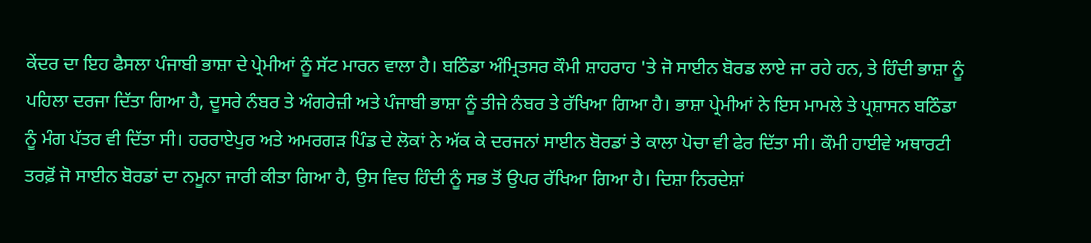ਕੇਂਦਰ ਦਾ ਇਹ ਫੈਸਲਾ ਪੰਜਾਬੀ ਭਾਸ਼ਾ ਦੇ ਪ੍ਰੇਮੀਆਂ ਨੂੰ ਸੱਟ ਮਾਰਨ ਵਾਲਾ ਹੈ। ਬਠਿੰਡਾ ਅੰਮ੍ਰਿਤਸਰ ਕੌਮੀ ਸ਼ਾਹਰਾਹ 'ਤੇ ਜੋ ਸਾਈਨ ਬੋਰਡ ਲਾਏ ਜਾ ਰਹੇ ਹਨ, ਤੇ ਹਿੰਦੀ ਭਾਸ਼ਾ ਨੂੰ ਪਹਿਲਾ ਦਰਜਾ ਦਿੱਤਾ ਗਿਆ ਹੈ, ਦੂਸਰੇ ਨੰਬਰ ਤੇ ਅੰਗਰੇਜ਼ੀ ਅਤੇ ਪੰਜਾਬੀ ਭਾਸ਼ਾ ਨੂੰ ਤੀਜੇ ਨੰਬਰ ਤੇ ਰੱਖਿਆ ਗਿਆ ਹੈ। ਭਾਸ਼ਾ ਪ੍ਰੇਮੀਆਂ ਨੇ ਇਸ ਮਾਮਲੇ ਤੇ ਪ੍ਰਸ਼ਾਸਨ ਬਠਿੰਡਾ ਨੂੰ ਮੰਗ ਪੱਤਰ ਵੀ ਦਿੱਤਾ ਸੀ। ਹਰਰਾਏਪੁਰ ਅਤੇ ਅਮਰਗੜ ਪਿੰਡ ਦੇ ਲੋਕਾਂ ਨੇ ਅੱਕ ਕੇ ਦਰਜਨਾਂ ਸਾਈਨ ਬੋਰਡਾਂ ਤੇ ਕਾਲਾ ਪੋਚਾ ਵੀ ਫੇਰ ਦਿੱਤਾ ਸੀ। ਕੌਮੀ ਹਾਈਵੇ ਅਥਾਰਟੀ ਤਰਫ਼ੋਂ ਜੋ ਸਾਈਨ ਬੋਰਡਾਂ ਦਾ ਨਮੂਨਾ ਜਾਰੀ ਕੀਤਾ ਗਿਆ ਹੈ, ਉਸ ਵਿਚ ਹਿੰਦੀ ਨੂੰ ਸਭ ਤੋਂ ਉਪਰ ਰੱਖਿਆ ਗਿਆ ਹੈ। ਦਿਸ਼ਾ ਨਿਰਦੇਸ਼ਾਂ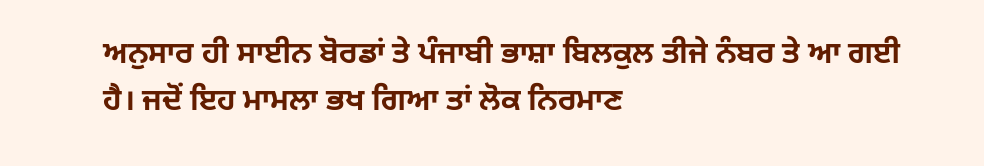ਅਨੁਸਾਰ ਹੀ ਸਾਈਨ ਬੋਰਡਾਂ ਤੇ ਪੰਜਾਬੀ ਭਾਸ਼ਾ ਬਿਲਕੁਲ ਤੀਜੇ ਨੰਬਰ ਤੇ ਆ ਗਈ ਹੈ। ਜਦੋਂ ਇਹ ਮਾਮਲਾ ਭਖ ਗਿਆ ਤਾਂ ਲੋਕ ਨਿਰਮਾਣ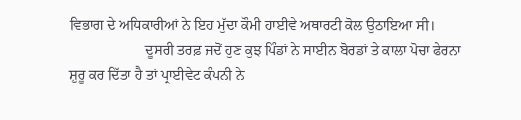ਵਿਭਾਗ ਦੇ ਅਧਿਕਾਰੀਆਂ ਨੇ ਇਹ ਮੁੱਦਾ ਕੌਮੀ ਹਾਈਵੇ ਅਥਾਰਟੀ ਕੋਲ ਉਠਾਇਆ ਸੀ।
                     ਦੂਸਰੀ ਤਰਫ਼ ਜਦੋਂ ਹੁਣ ਕੁਝ ਪਿੰਡਾਂ ਨੇ ਸਾਈਨ ਬੋਰਡਾਂ ਤੇ ਕਾਲਾ ਪੋਚਾ ਫੇਰਨਾ ਸ਼ੁਰੂ ਕਰ ਦਿੱਤਾ ਹੈ ਤਾਂ ਪ੍ਰਾਈਵੇਟ ਕੰਪਨੀ ਨੇ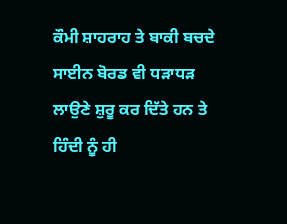ਕੌਮੀ ਸ਼ਾਹਰਾਹ ਤੇ ਬਾਕੀ ਬਚਦੇ ਸਾਈਨ ਬੋਰਡ ਵੀ ਧੜਾਧੜ ਲਾਉਣੇ ਸ਼ੁਰੂ ਕਰ ਦਿੱਤੇ ਹਨ ਤੇ ਹਿੰਦੀ ਨੂੰ ਹੀ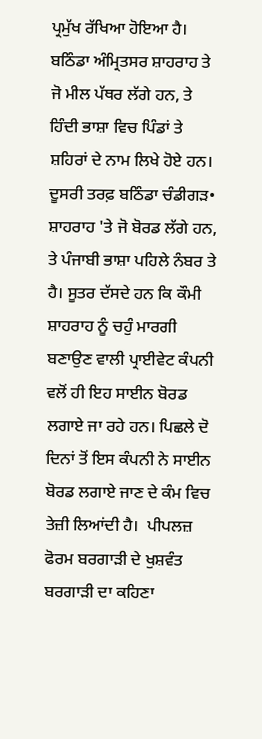ਪ੍ਰਮੁੱਖ ਰੱਖਿਆ ਹੋਇਆ ਹੈ।  ਬਠਿੰਡਾ ਅੰਮ੍ਰਿਤਸਰ ਸ਼ਾਹਰਾਹ ਤੇ ਜੋ ਮੀਲ ਪੱਥਰ ਲੱਗੇ ਹਨ, ਤੇ ਹਿੰਦੀ ਭਾਸ਼ਾ ਵਿਚ ਪਿੰਡਾਂ ਤੇ ਸ਼ਹਿਰਾਂ ਦੇ ਨਾਮ ਲਿਖੇ ਹੋਏ ਹਨ। ਦੂਸਰੀ ਤਰਫ਼ ਬਠਿੰਡਾ ਚੰਡੀਗੜ• ਸ਼ਾਹਰਾਹ 'ਤੇ ਜੋ ਬੋਰਡ ਲੱਗੇ ਹਨ, ਤੇ ਪੰਜਾਬੀ ਭਾਸ਼ਾ ਪਹਿਲੇ ਨੰਬਰ ਤੇ ਹੈ। ਸੂਤਰ ਦੱਸਦੇ ਹਨ ਕਿ ਕੌਮੀ ਸ਼ਾਹਰਾਹ ਨੂੰ ਚਹੁੰ ਮਾਰਗੀ ਬਣਾਉਣ ਵਾਲੀ ਪ੍ਰਾਈਵੇਟ ਕੰਪਨੀ ਵਲੋਂ ਹੀ ਇਹ ਸਾਈਨ ਬੋਰਡ ਲਗਾਏ ਜਾ ਰਹੇ ਹਨ। ਪਿਛਲੇ ਦੋ ਦਿਨਾਂ ਤੋਂ ਇਸ ਕੰਪਨੀ ਨੇ ਸਾਈਨ ਬੋਰਡ ਲਗਾਏ ਜਾਣ ਦੇ ਕੰਮ ਵਿਚ ਤੇਜ਼ੀ ਲਿਆਂਦੀ ਹੈ।  ਪੀਪਲਜ਼ ਫੋਰਮ ਬਰਗਾੜੀ ਦੇ ਖੁਸ਼ਵੰਤ ਬਰਗਾੜੀ ਦਾ ਕਹਿਣਾ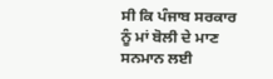ਸੀ ਕਿ ਪੰਜਾਬ ਸਰਕਾਰ ਨੂੰ ਮਾਂ ਬੋਲੀ ਦੇ ਮਾਣ ਸਨਮਾਨ ਲਈ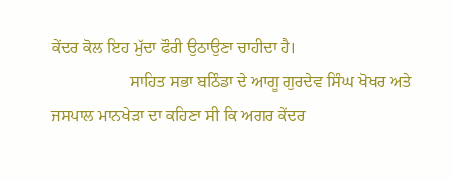ਕੇਂਦਰ ਕੋਲ ਇਹ ਮੁੱਦਾ ਫੌਰੀ ਉਠਾਉਣਾ ਚਾਹੀਦਾ ਹੈ।
                   ਸਾਹਿਤ ਸਭਾ ਬਠਿੰਡਾ ਦੇ ਆਗੂ ਗੁਰਦੇਵ ਸਿੰਘ ਖੋਖਰ ਅਤੇ ਜਸਪਾਲ ਮਾਨਖੇੜਾ ਦਾ ਕਹਿਣਾ ਸੀ ਕਿ ਅਗਰ ਕੇਂਦਰ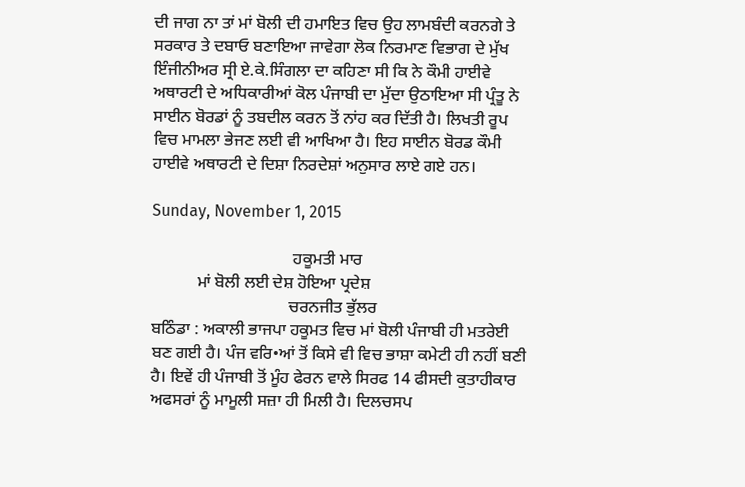ਦੀ ਜਾਗ ਨਾ ਤਾਂ ਮਾਂ ਬੋਲੀ ਦੀ ਹਮਾਇਤ ਵਿਚ ਉਹ ਲਾਮਬੰਦੀ ਕਰਨਗੇ ਤੇ ਸਰਕਾਰ ਤੇ ਦਬਾਓ ਬਣਾਇਆ ਜਾਵੇਗਾ ਲੋਕ ਨਿਰਮਾਣ ਵਿਭਾਗ ਦੇ ਮੁੱਖ ਇੰਜੀਨੀਅਰ ਸ੍ਰੀ ਏ.ਕੇ.ਸਿੰਗਲਾ ਦਾ ਕਹਿਣਾ ਸੀ ਕਿ ਨੇ ਕੌਮੀ ਹਾਈਵੇ ਅਥਾਰਟੀ ਦੇ ਅਧਿਕਾਰੀਆਂ ਕੋਲ ਪੰਜਾਬੀ ਦਾ ਮੁੱਦਾ ਉਠਾਇਆ ਸੀ ਪ੍ਰੰਤੂ ਨੇ ਸਾਈਨ ਬੋਰਡਾਂ ਨੂੰ ਤਬਦੀਲ ਕਰਨ ਤੋਂ ਨਾਂਹ ਕਰ ਦਿੱਤੀ ਹੈ। ਲਿਖਤੀ ਰੂਪ ਵਿਚ ਮਾਮਲਾ ਭੇਜਣ ਲਈ ਵੀ ਆਖਿਆ ਹੈ। ਇਹ ਸਾਈਨ ਬੋਰਡ ਕੌਮੀ ਹਾਈਵੇ ਅਥਾਰਟੀ ਦੇ ਦਿਸ਼ਾ ਨਿਰਦੇਸ਼ਾਂ ਅਨੁਸਾਰ ਲਾਏ ਗਏ ਹਨ।

Sunday, November 1, 2015

                                  ਹਕੂਮਤੀ ਮਾਰ
           ਮਾਂ ਬੋਲੀ ਲਈ ਦੇਸ਼ ਹੋਇਆ ਪ੍ਰਦੇਸ਼
                                 ਚਰਨਜੀਤ ਭੁੱਲਰ
ਬਠਿੰਡਾ : ਅਕਾਲੀ ਭਾਜਪਾ ਹਕੂਮਤ ਵਿਚ ਮਾਂ ਬੋਲੀ ਪੰਜਾਬੀ ਹੀ ਮਤਰੇਈ ਬਣ ਗਈ ਹੈ। ਪੰਜ ਵਰਿ•ਆਂ ਤੋਂ ਕਿਸੇ ਵੀ ਵਿਚ ਭਾਸ਼ਾ ਕਮੇਟੀ ਹੀ ਨਹੀਂ ਬਣੀ ਹੈ। ਇਵੇਂ ਹੀ ਪੰਜਾਬੀ ਤੋਂ ਮੂੰਹ ਫੇਰਨ ਵਾਲੇ ਸਿਰਫ 14 ਫੀਸਦੀ ਕੁਤਾਹੀਕਾਰ ਅਫਸਰਾਂ ਨੂੰ ਮਾਮੂਲੀ ਸਜ਼ਾ ਹੀ ਮਿਲੀ ਹੈ। ਦਿਲਚਸਪ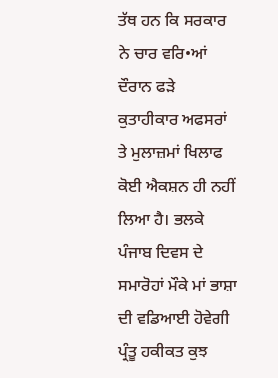ਤੱਥ ਹਨ ਕਿ ਸਰਕਾਰ ਨੇ ਚਾਰ ਵਰਿ•ਆਂ ਦੌਰਾਨ ਫੜੇ ਕੁਤਾਹੀਕਾਰ ਅਫਸਰਾਂ ਤੇ ਮੁਲਾਜ਼ਮਾਂ ਖਿਲਾਫ ਕੋਈ ਐਕਸ਼ਨ ਹੀ ਨਹੀਂ ਲਿਆ ਹੈ। ਭਲਕੇ ਪੰਜਾਬ ਦਿਵਸ ਦੇ ਸਮਾਰੋਹਾਂ ਮੌਕੇ ਮਾਂ ਭਾਸ਼ਾ ਦੀ ਵਡਿਆਈ ਹੋਵੇਗੀ ਪ੍ਰੰਤੂ ਹਕੀਕਤ ਕੁਝ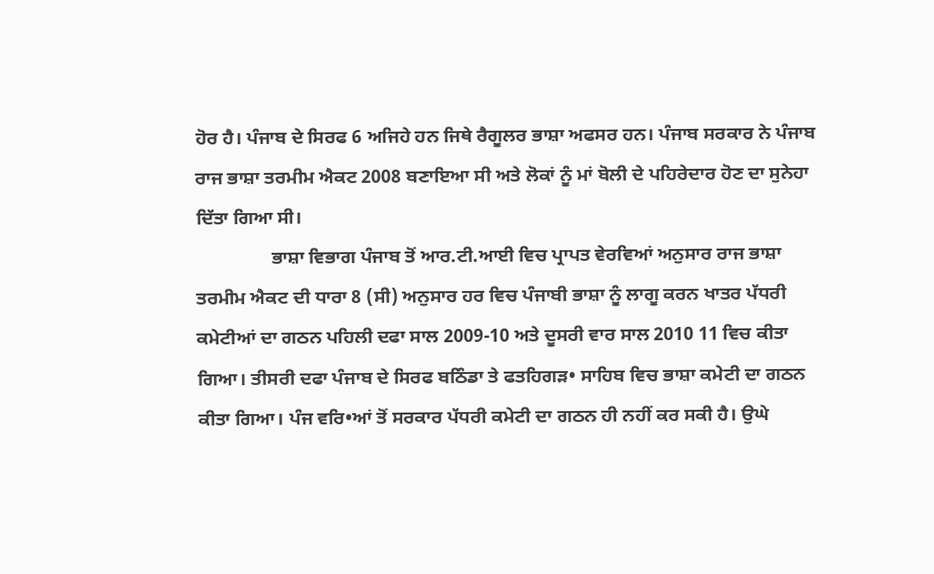ਹੋਰ ਹੈ। ਪੰਜਾਬ ਦੇ ਸਿਰਫ 6 ਅਜਿਹੇ ਹਨ ਜਿਥੇ ਰੈਗੂਲਰ ਭਾਸ਼ਾ ਅਫਸਰ ਹਨ। ਪੰਜਾਬ ਸਰਕਾਰ ਨੇ ਪੰਜਾਬ ਰਾਜ ਭਾਸ਼ਾ ਤਰਮੀਮ ਐਕਟ 2008 ਬਣਾਇਆ ਸੀ ਅਤੇ ਲੋਕਾਂ ਨੂੰ ਮਾਂ ਬੋਲੀ ਦੇ ਪਹਿਰੇਦਾਰ ਹੋਣ ਦਾ ਸੁਨੇਹਾ ਦਿੱਤਾ ਗਿਆ ਸੀ।
                ਭਾਸ਼ਾ ਵਿਭਾਗ ਪੰਜਾਬ ਤੋਂ ਆਰ.ਟੀ.ਆਈ ਵਿਚ ਪ੍ਰਾਪਤ ਵੇਰਵਿਆਂ ਅਨੁਸਾਰ ਰਾਜ ਭਾਸ਼ਾ ਤਰਮੀਮ ਐਕਟ ਦੀ ਧਾਰਾ 8 (ਸੀ) ਅਨੁਸਾਰ ਹਰ ਵਿਚ ਪੰਜਾਬੀ ਭਾਸ਼ਾ ਨੂੰ ਲਾਗੂ ਕਰਨ ਖਾਤਰ ਪੱਧਰੀ ਕਮੇਟੀਆਂ ਦਾ ਗਠਨ ਪਹਿਲੀ ਦਫਾ ਸਾਲ 2009-10 ਅਤੇ ਦੂਸਰੀ ਵਾਰ ਸਾਲ 2010 11 ਵਿਚ ਕੀਤਾ ਗਿਆ। ਤੀਸਰੀ ਦਫਾ ਪੰਜਾਬ ਦੇ ਸਿਰਫ ਬਠਿੰਡਾ ਤੇ ਫਤਹਿਗੜ• ਸਾਹਿਬ ਵਿਚ ਭਾਸ਼ਾ ਕਮੇਟੀ ਦਾ ਗਠਨ ਕੀਤਾ ਗਿਆ। ਪੰਜ ਵਰਿ•ਆਂ ਤੋਂ ਸਰਕਾਰ ਪੱਧਰੀ ਕਮੇਟੀ ਦਾ ਗਠਨ ਹੀ ਨਹੀਂ ਕਰ ਸਕੀ ਹੈ। ਉਘੇ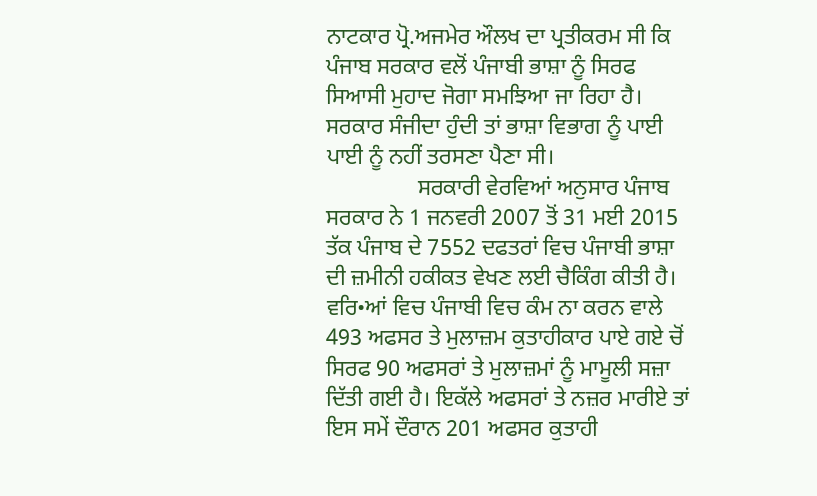ਨਾਟਕਾਰ ਪ੍ਰੋ.ਅਜਮੇਰ ਔਲਖ ਦਾ ਪ੍ਰਤੀਕਰਮ ਸੀ ਕਿ ਪੰਜਾਬ ਸਰਕਾਰ ਵਲੋਂ ਪੰਜਾਬੀ ਭਾਸ਼ਾ ਨੂੰ ਸਿਰਫ ਸਿਆਸੀ ਮੁਹਾਦ ਜੋਗਾ ਸਮਝਿਆ ਜਾ ਰਿਹਾ ਹੈ। ਸਰਕਾਰ ਸੰਜੀਦਾ ਹੁੰਦੀ ਤਾਂ ਭਾਸ਼ਾ ਵਿਭਾਗ ਨੂੰ ਪਾਈ ਪਾਈ ਨੂੰ ਨਹੀਂ ਤਰਸਣਾ ਪੈਣਾ ਸੀ।
                ਸਰਕਾਰੀ ਵੇਰਵਿਆਂ ਅਨੁਸਾਰ ਪੰਜਾਬ ਸਰਕਾਰ ਨੇ 1 ਜਨਵਰੀ 2007 ਤੋਂ 31 ਮਈ 2015 ਤੱਕ ਪੰਜਾਬ ਦੇ 7552 ਦਫਤਰਾਂ ਵਿਚ ਪੰਜਾਬੀ ਭਾਸ਼ਾ ਦੀ ਜ਼ਮੀਨੀ ਹਕੀਕਤ ਵੇਖਣ ਲਈ ਚੈਕਿੰਗ ਕੀਤੀ ਹੈ। ਵਰਿ•ਆਂ ਵਿਚ ਪੰਜਾਬੀ ਵਿਚ ਕੰਮ ਨਾ ਕਰਨ ਵਾਲੇ 493 ਅਫਸਰ ਤੇ ਮੁਲਾਜ਼ਮ ਕੁਤਾਹੀਕਾਰ ਪਾਏ ਗਏ ਚੋਂ ਸਿਰਫ 90 ਅਫਸਰਾਂ ਤੇ ਮੁਲਾਜ਼ਮਾਂ ਨੂੰ ਮਾਮੂਲੀ ਸਜ਼ਾ ਦਿੱਤੀ ਗਈ ਹੈ। ਇਕੱਲੇ ਅਫਸਰਾਂ ਤੇ ਨਜ਼ਰ ਮਾਰੀਏ ਤਾਂ ਇਸ ਸਮੇਂ ਦੌਰਾਨ 201 ਅਫਸਰ ਕੁਤਾਹੀ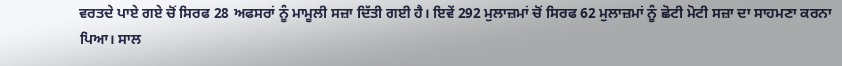ਵਰਤਦੇ ਪਾਏ ਗਏ ਚੋਂ ਸਿਰਫ 28 ਅਫਸਰਾਂ ਨੂੰ ਮਾਮੂਲੀ ਸਜ਼ਾ ਦਿੱਤੀ ਗਈ ਹੈ। ਇਵੇਂ 292 ਮੁਲਾਜ਼ਮਾਂ ਚੋਂ ਸਿਰਫ 62 ਮੁਲਾਜ਼ਮਾਂ ਨੂੰ ਛੋਟੀ ਮੋਟੀ ਸਜ਼ਾ ਦਾ ਸਾਹਮਣਾ ਕਰਨਾ ਪਿਆ। ਸਾਲ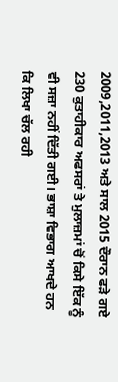2009,2011,2013 ਅਤੇ ਸਾਲ 2015 ਦੌਰਾਨ ਫੜੇ ਗਏ 230 ਕੁਤਾਹੀਕਾਰ ਅਫਸਰਾਂ ਤੇ ਮੁਲਾਜ਼ਮਾਂ ਚੋਂ ਕਿਸੇ ਇੱਕ ਨੂੰ ਵੀ ਸਜ਼ਾ ਨਹੀਂ ਦਿੱਤੀ ਗਈ। ਭਾਸ਼ਾ ਵਿਭਾਗ ਆਖਦੇ ਹਨ ਕਿ ਲਿਖਾ ਚੱਲ ਰਹੀ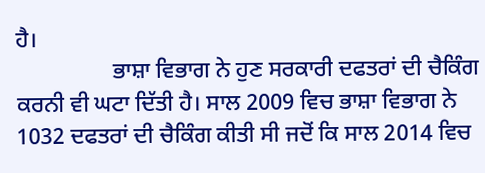ਹੈ।
                 ਭਾਸ਼ਾ ਵਿਭਾਗ ਨੇ ਹੁਣ ਸਰਕਾਰੀ ਦਫਤਰਾਂ ਦੀ ਚੈਕਿੰਗ ਕਰਨੀ ਵੀ ਘਟਾ ਦਿੱਤੀ ਹੈ। ਸਾਲ 2009 ਵਿਚ ਭਾਸ਼ਾ ਵਿਭਾਗ ਨੇ 1032 ਦਫਤਰਾਂ ਦੀ ਚੈਕਿੰਗ ਕੀਤੀ ਸੀ ਜਦੋਂ ਕਿ ਸਾਲ 2014 ਵਿਚ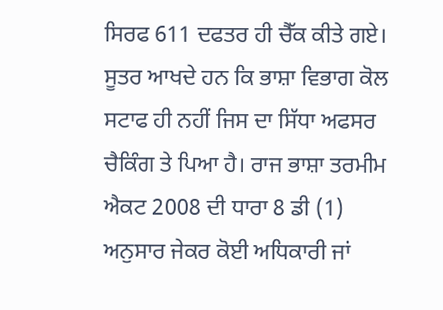ਸਿਰਫ 611 ਦਫਤਰ ਹੀ ਚੈੱਕ ਕੀਤੇ ਗਏ। ਸੂਤਰ ਆਖਦੇ ਹਨ ਕਿ ਭਾਸ਼ਾ ਵਿਭਾਗ ਕੋਲ ਸਟਾਫ ਹੀ ਨਹੀਂ ਜਿਸ ਦਾ ਸਿੱਧਾ ਅਫਸਰ ਚੈਕਿੰਗ ਤੇ ਪਿਆ ਹੈ। ਰਾਜ ਭਾਸ਼ਾ ਤਰਮੀਮ ਐਕਟ 2008 ਦੀ ਧਾਰਾ 8 ਡੀ (1) ਅਨੁਸਾਰ ਜੇਕਰ ਕੋਈ ਅਧਿਕਾਰੀ ਜਾਂ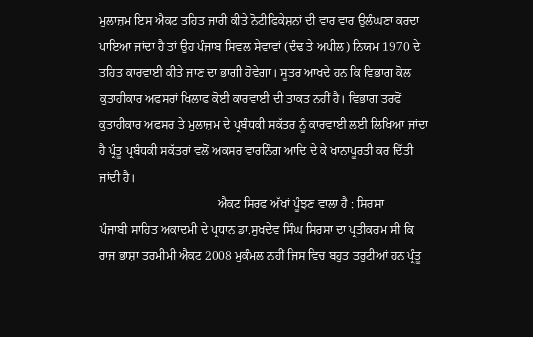ਮੁਲਾਜ਼ਮ ਇਸ ਐਕਟ ਤਹਿਤ ਜਾਰੀ ਕੀਤੇ ਨੋਟੀਫਿਕੇਸ਼ਨਾਂ ਦੀ ਵਾਰ ਵਾਰ ਉਲੰਘਣਾ ਕਰਦਾ ਪਾਇਆ ਜਾਂਦਾ ਹੈ ਤਾਂ ਉਹ ਪੰਜਾਬ ਸਿਵਲ ਸੇਵਾਵਾਂ (ਦੰਢ ਤੇ ਅਪੀਲ) ਨਿਯਮ 1970 ਦੇ ਤਹਿਤ ਕਾਰਵਾਈ ਕੀਤੇ ਜਾਣ ਦਾ ਭਾਗੀ ਹੋਵੇਗਾ। ਸੂਤਰ ਆਖਦੇ ਹਨ ਕਿ ਵਿਭਾਗ ਕੋਲ ਕੁਤਾਹੀਕਾਰ ਅਫਸਰਾਂ ਖਿਲਾਫ ਕੋਈ ਕਾਰਵਾਈ ਦੀ ਤਾਕਤ ਨਹੀਂ ਹੈ। ਵਿਭਾਗ ਤਰਫੋਂ ਕੁਤਾਹੀਕਾਰ ਅਫਸਰ ਤੇ ਮੁਲਾਜ਼ਮ ਦੇ ਪ੍ਰਬੰਧਕੀ ਸਕੱਤਰ ਨੂੰ ਕਾਰਵਾਈ ਲਈ ਲਿਖਿਆ ਜਾਂਦਾ ਹੈ ਪ੍ਰੰਤੂ ਪ੍ਰਬੰਧਕੀ ਸਕੱਤਰਾਂ ਵਲੋਂ ਅਕਸਰ ਵਾਰਨਿੰਗ ਆਦਿ ਦੇ ਕੇ ਖਾਨਾਪੂਰਤੀ ਕਰ ਦਿੱਤੀ ਜਾਂਦੀ ਹੈ।
                                      ਐਕਟ ਸਿਰਫ ਅੱਖਾਂ ਪੂੰਝਣ ਵਾਲਾ ਹੈ : ਸਿਰਸਾ
ਪੰਜਾਬੀ ਸਾਹਿਤ ਅਕਾਦਮੀ ਦੇ ਪ੍ਰਧਾਨ ਡਾ.ਸੁਖਦੇਵ ਸਿੰਘ ਸਿਰਸਾ ਦਾ ਪ੍ਰਤੀਕਰਮ ਸੀ ਕਿ ਰਾਜ ਭਾਸ਼ਾ ਤਰਮੀਮੀ ਐਕਟ 2008 ਮੁਕੰਮਲ ਨਹੀਂ ਜਿਸ ਵਿਚ ਬਹੁਤ ਤਰੁਟੀਆਂ ਹਨ ਪ੍ਰੰਤੂ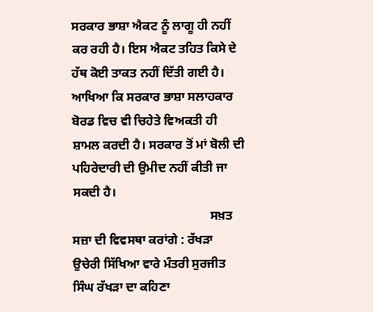ਸਰਕਾਰ ਭਾਸ਼ਾ ਐਕਟ ਨੂੰ ਲਾਗੂ ਹੀ ਨਹੀਂ ਕਰ ਰਹੀ ਹੈ। ਇਸ ਐਕਟ ਤਹਿਤ ਕਿਸੇ ਦੇ ਹੱਥ ਕੋਈ ਤਾਕਤ ਨਹੀਂ ਦਿੱਤੀ ਗਈ ਹੈ। ਆਖਿਆ ਕਿ ਸਰਕਾਰ ਭਾਸ਼ਾ ਸਲਾਹਕਾਰ ਬੋਰਡ ਵਿਚ ਵੀ ਚਿਹੇਤੇ ਵਿਅਕਤੀ ਹੀ ਸ਼ਾਮਲ ਕਰਦੀ ਹੈ। ਸਰਕਾਰ ਤੋਂ ਮਾਂ ਬੋਲੀ ਦੀ ਪਹਿਰੇਦਾਰੀ ਦੀ ਉਮੀਦ ਨਹੀਂ ਕੀਤੀ ਜਾ ਸਕਦੀ ਹੈ।
                                            ਸਖ਼ਤ ਸਜ਼ਾ ਦੀ ਵਿਵਸਥਾ ਕਰਾਂਗੇ : ਰੱਖੜਾ
ਉਚੇਰੀ ਸਿੱਖਿਆ ਵਾਰੇ ਮੰਤਰੀ ਸੁਰਜੀਤ ਸਿੰਘ ਰੱਖੜਾ ਦਾ ਕਹਿਣਾ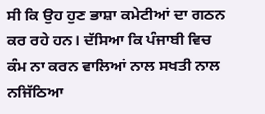ਸੀ ਕਿ ਉਹ ਹੁਣ ਭਾਸ਼ਾ ਕਮੇਟੀਆਂ ਦਾ ਗਠਨ ਕਰ ਰਹੇ ਹਨ। ਦੱਸਿਆ ਕਿ ਪੰਜਾਬੀ ਵਿਚ ਕੰਮ ਨਾ ਕਰਨ ਵਾਲਿਆਂ ਨਾਲ ਸਖਤੀ ਨਾਲ ਨਜਿੱਠਿਆ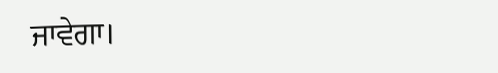ਜਾਵੇਗਾ।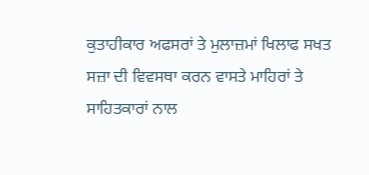ਕੁਤਾਹੀਕਾਰ ਅਫਸਰਾਂ ਤੇ ਮੁਲਾਜ਼ਮਾਂ ਖਿਲਾਫ ਸਖਤ ਸਜ਼ਾ ਦੀ ਵਿਵਸਥਾ ਕਰਨ ਵਾਸਤੇ ਮਾਹਿਰਾਂ ਤੇ ਸਾਹਿਤਕਾਰਾਂ ਨਾਲ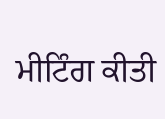ਮੀਟਿੰਗ ਕੀਤੀ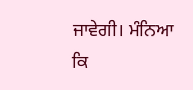ਜਾਵੇਗੀ। ਮੰਨਿਆ ਕਿ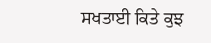ਸਖਤਾਈ ਕਿਤੇ ਕੁਝ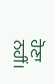ਹੋਣਾ ਨਹੀਂ।